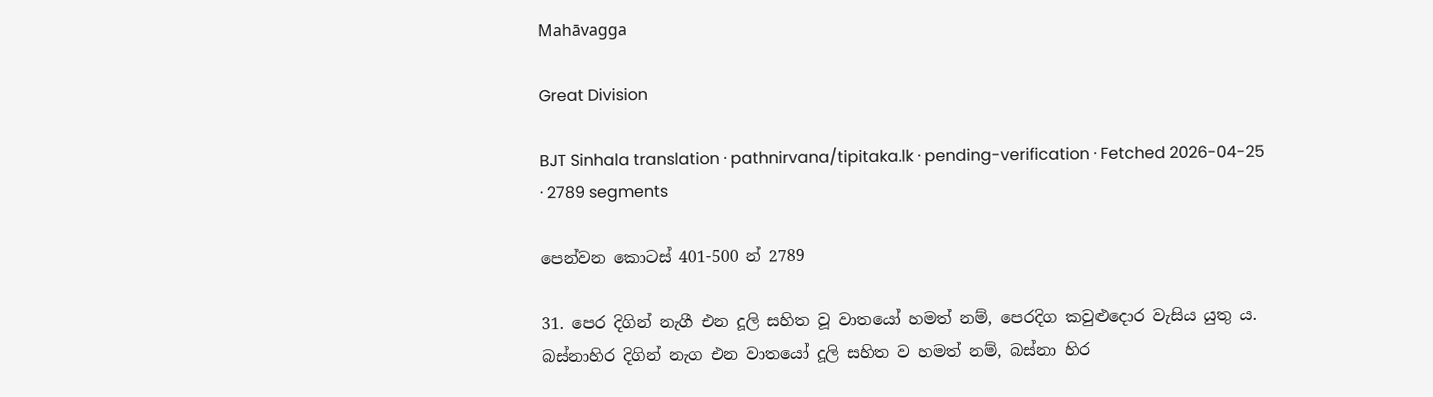Mahāvagga

Great Division

BJT Sinhala translation · pathnirvana/tipitaka.lk · pending-verification · Fetched 2026-04-25 · 2789 segments

පෙන්වන කොටස් 401-500 න් 2789

31. පෙර දිගින් නැගී එන දූලි සහිත වූ වාතයෝ හමත් නම්, පෙරදිග කවුළුදොර වැසිය යුතු ය. බස්නාහිර දිගින් නැග එන වාතයෝ දූලි සහිත ව හමත් නම්, බස්නා හිර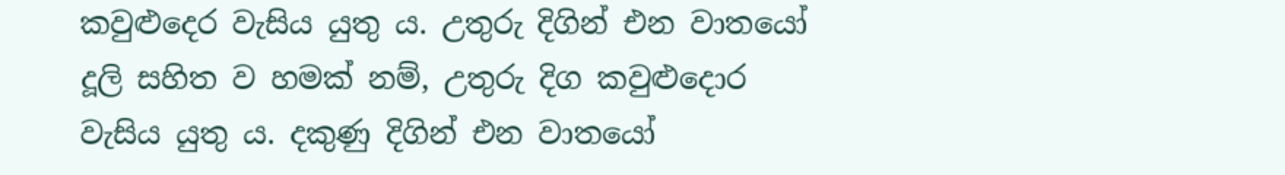කවුළුදෙර වැසිය යුතු ය. උතුරු දිගින් එන වාතයෝ දූලි සහිත ව හමක් නම්, උතුරු දිග කවුළුදොර වැසිය යුතු ය. දකුණු දිගින් එන වාතයෝ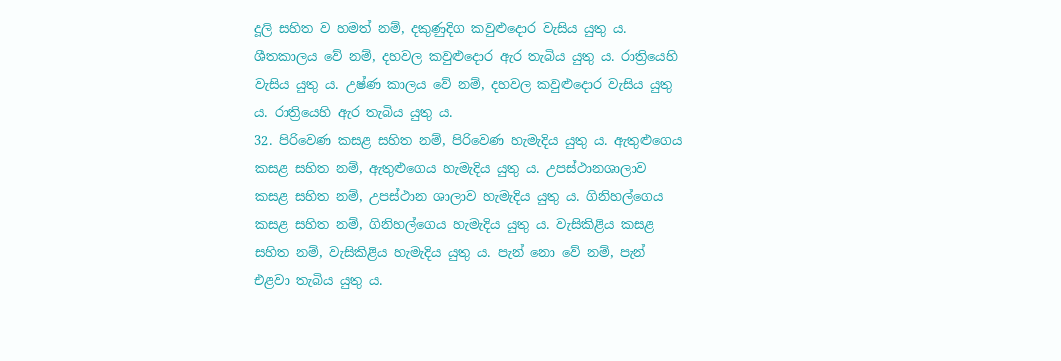දූලි සහිත ව හමත් නම්, දකුණුදිග කවුළුදොර වැසිය යුතු ය. ශීතකාලය වේ නම්, දහවල කවුළුදොර ඇර තැබිය යුතු ය. රාත්‍රියෙහි වැසිය යුතු ය. උෂ්ණ කාලය වේ නම්, දහවල කවුළුදොර වැසිය යුතු ය. රාත්‍රියෙහි ඇර තැබිය යුතු ය.
32. පිරිවෙණ කසළ සහිත නම්, පිරිවෙණ හැමැදිය යුතු ය. ඇතුළුගෙය කසළ සහිත නම්, ඇතුළුගෙය හැමැදිය යුතු ය. උපස්ථානශාලාව කසළ සහිත නම්, උපස්ථාන ශාලාව හැමැදිය යුතු ය. ගිනිහල්ගෙය කසළ සහිත නම්, ගිනිහල්ගෙය හැමැදිය යුතු ය. වැසිකිළිය කසළ සහිත නම්, වැසිකිළිය හැමැදිය යුතු ය. පැන් නො වේ නම්, පැන් එළවා තැබිය යුතු ය.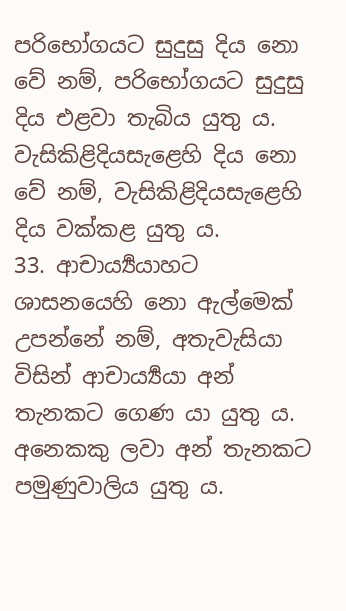පරිභෝගයට සුදුසු දිය නො වේ නම්, පරිභෝගයට සුදුසු දිය එළවා තැබිය යුතු ය. වැසිකිළිදියසැළෙහි දිය නො වේ නම්, වැසිකිළිදියසැළෙහි දිය වක්කළ යුතු ය.
33. ආචාර්‍ය්‍යයාහට ශාසනයෙහි නො ඇල්මෙක් උපන්නේ නම්, අතැවැසියා විසින් ආචාර්‍ය්‍යයා අන් තැනකට ගෙණ යා යුතු ය. අනෙකකු ලවා අන් තැනකට පමුණුවාලිය යුතු ය.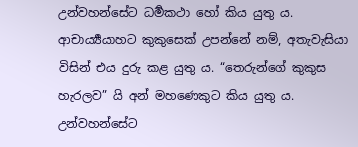උන්වහන්සේට ධර්‍මකථා හෝ කිය යුතු ය. ආචාර්‍ය්‍යයාහට කුකුසෙක් උපන්නේ නම්, අතැවැසියා විසින් එය දුරු කළ යුතු ය. “තෙරුන්ගේ කුකුස හැරලව” යි අන් මහණෙකුට කිය යුතු ය. උන්වහන්සේට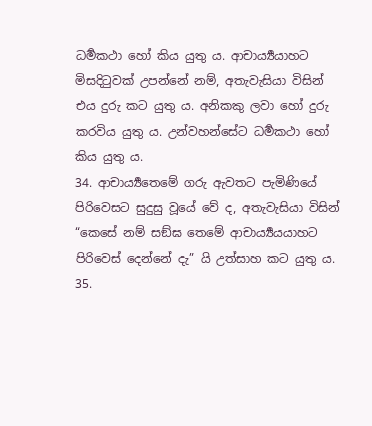ධර්‍මකථා හෝ කිය යුතු ය. ආචාර්‍ය්‍යයාහට මිසදිටුවක් උපන්නේ නම්, අතැවැසියා විසින් එය දුරු කට යුතු ය. අනිකකු ලවා හෝ දුරු කරවිය යුතු ය. උන්වහන්සේට ධර්‍මකථා හෝ කිය යුතු ය.
34. ආචාර්‍ය්‍යතෙමේ ගරු ඇවතට පැමිණියේ පිරිවෙසට සුදුසු වූයේ වේ ද, අතැවැසියා විසින් “කෙසේ නම් සඞ්ඝ තෙමේ ආචාර්‍ය්‍යයයාහට පිරිවෙස් දෙන්නේ දැ” යි උත්සාහ කට යුතු ය.
35.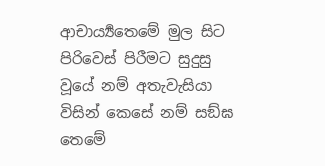ආචාර්‍ය්‍යතෙමේ මුල සිට පිරිවෙස් පිරීමට සුදුසු වූයේ නම් අතැවැසියා විසින් කෙසේ නම් සඞ්ඝ තෙමේ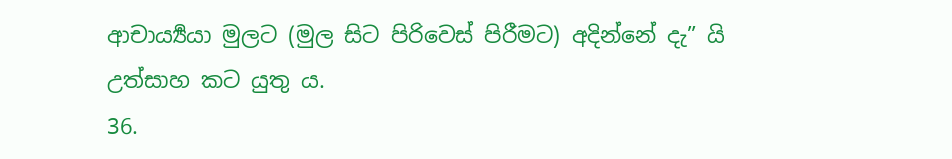ආචාර්‍ය්‍යයා මුලට (මුල සිට පිරිවෙස් පිරීමට) අදින්නේ දැ” යි උත්සාහ කට යුතු ය.
36.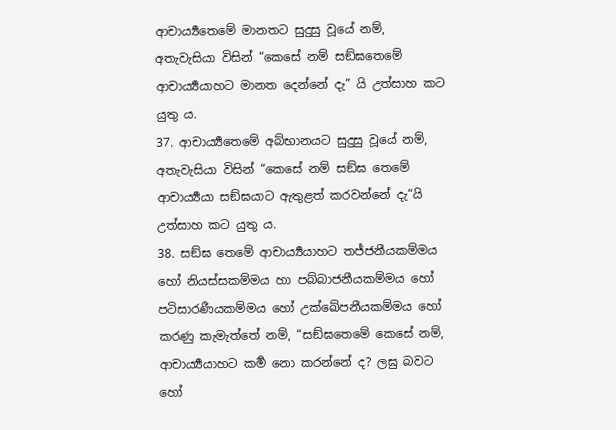ආචාර්‍ය්‍යතෙමේ මානතට සුදුසු වූයේ නම්, අතැවැසියා විසින් “කෙසේ නම් සඞ්ඝතෙමේ ආචාර්‍ය්‍යයාහට මානත දෙන්නේ දැ” යි උත්සාහ කට යුතු ය.
37. ආචාර්‍ය්‍යතෙමේ අබ්භානයට සුදුසු වූයේ නම්, අතැවැසියා විසින් “කෙසේ නම් සඞ්ඝ තෙමේ ආචාර්‍ය්‍යයා සඞ්ඝයාට ඇතුළත් කරවන්නේ දැ“යි උත්සාහ කට යුතු ය.
38. සඞ්ඝ තෙමේ ආචාර්‍ය්‍යයාහට තජ්ජනීයකම්මය හෝ නියස්සකම්මය හා පබ්බාජනීයකම්මය හෝ පටිසාරණීයකම්මය හෝ උක්ඛේපනීයකම්මය හෝ කරණු කැමැත්තේ නම්, “සඞ්ඝතෙමේ කෙසේ නම්, ආචාර්‍ය්‍යයාහට කර්‍ම නො කරන්නේ ද? ලඝු බවට හෝ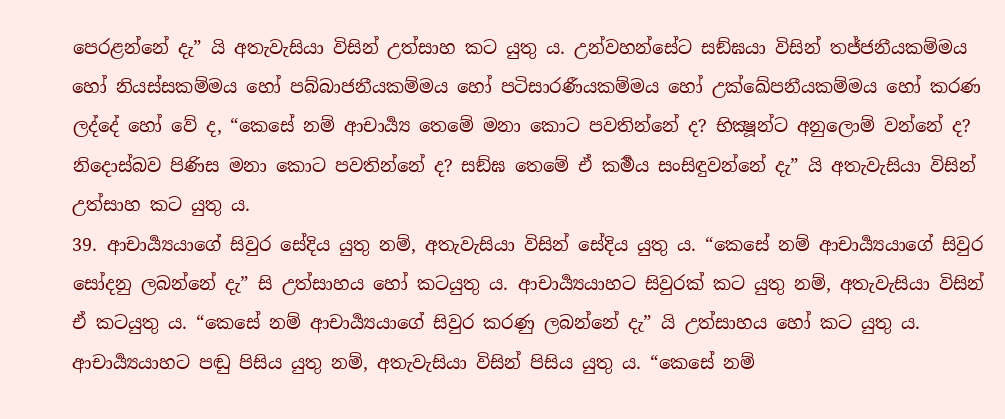පෙරළන්නේ දැ” යි අතැවැසියා විසින් උත්සාහ කට යුතු ය. උන්වහන්සේට සඞ්ඝයා විසින් තජ්ජනීයකම්මය හෝ නියස්සකම්මය හෝ පබ්බාජනීයකම්මය හෝ පටිසාරණීයකම්මය හෝ උක්ඛේපනීයකම්මය හෝ කරණ ලද්දේ හෝ වේ ද, “කෙසේ නම් ආචාර්‍ය්‍ය තෙමේ මනා කොට පවතින්නේ ද? භික්‍ෂූන්ට අනුලොම් වන්නේ ද? නිදොස්බව පිණිස මනා කොට පවතින්නේ ද? සඞ්ඝ තෙමේ ඒ කර්‍මය සංසිඳුවන්නේ දැ” යි අතැවැසියා විසින් උත්සාහ කට යුතු ය.
39. ආචාර්‍ය්‍යයාගේ සිවුර සේදිය යුතු නම්, අතැවැසියා විසින් සේදිය යුතු ය. “කෙසේ නම් ආචාර්‍ය්‍යයාගේ සිවුර සෝදනු ලබන්නේ දැ” සි උත්සාහය හෝ කටයුතු ය. ආචාර්‍ය්‍යයාහට සිවුරක් කට යුතු නම්, අතැවැසියා විසින් ඒ කටයුතු ය. “කෙසේ නම් ආචාර්‍ය්‍යයාගේ සිවුර කරණු ලබන්නේ දැ” යි උත්සාහය හෝ කට යුතු ය. ආචාර්‍ය්‍යයාහට පඬු පිසිය යුතු නම්, අතැවැසියා විසින් පිසිය යුතු ය. “කෙසේ නම්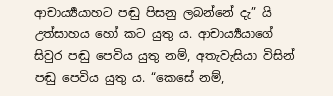ආචාර්‍ය්‍යයාහට පඬු පිසනු ලබන්නේ දැ” යි උත්සාහය හෝ කට යුතු ය. ආචාර්‍ය්‍යයාගේ සිවුර පඬු පෙවිය යුතු නම්, අතැවැසියා විසින් පඬු පෙවිය යුතු ය. “කෙසේ නම්,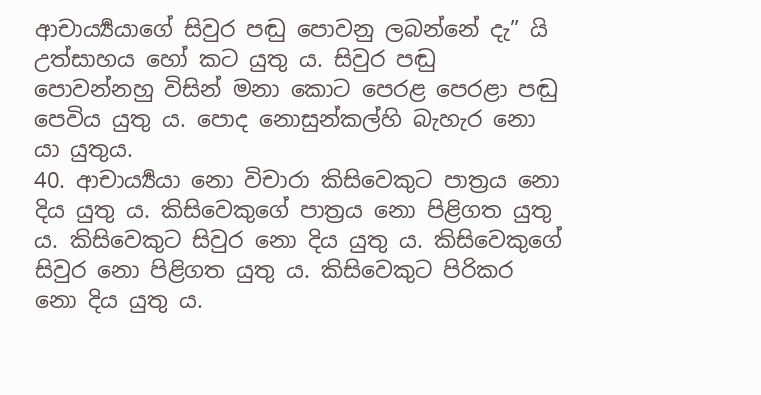ආචාර්‍ය්‍යයාගේ සිවුර පඬු පොවනු ලබන්නේ දැ” යි උත්සාහය හෝ කට යුතු ය. සිවුර පඬු පොවන්නහු විසින් මනා කොට පෙරළ පෙරළා පඬු පෙවිය යුතු ය. පොද නොසුන්කල්හි බැහැර නො යා යුතුය.
40. ආචාර්‍ය්‍යයා නො විචාරා කිසිවෙකුට පාත්‍රය නො දිය යුතු ය. කිසිවෙකුගේ පාත්‍රය නො පිළිගත යුතු ය. කිසිවෙකුට සිවුර නො දිය යුතු ය. කිසිවෙකුගේ සිවුර නො පිළිගත යුතු ය. කිසිවෙකුට පිරිකර නො දිය යුතු ය.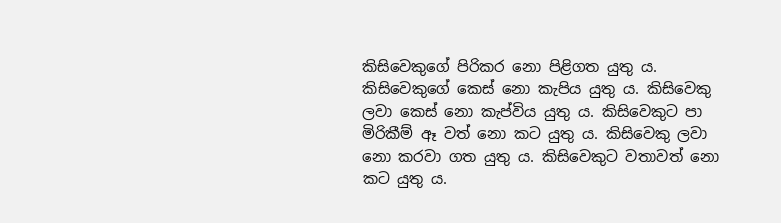කිසිවෙකුගේ පිරිකර නො පිළිගත යුතු ය. කිසිවෙකුගේ කෙස් නො කැපිය යුතු ය. කිසිවෙකු ලවා කෙස් නො කැප්විය යුතු ය. කිසිවෙකුට පා මිරිකීම් ඈ වත් නො කට යුතු ය. කිසිවෙකු ලවා නො කරවා ගත යුතු ය. කිසිවෙකුට වතාවත් නො කට යුතු ය.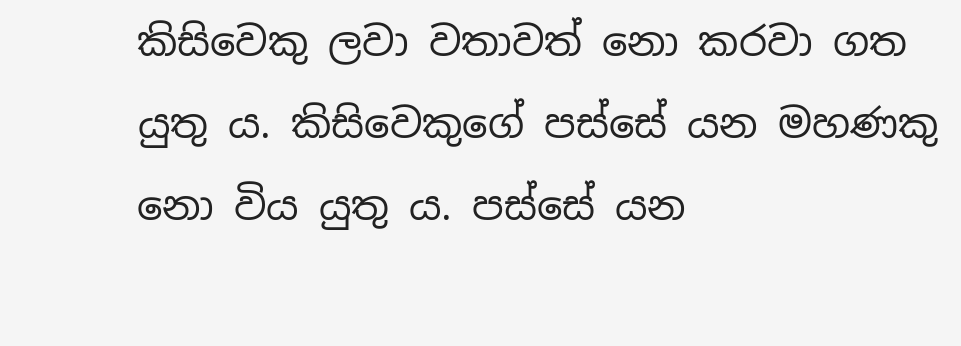කිසිවෙකු ලවා වතාවත් නො කරවා ගත යුතු ය. කිසිවෙකුගේ පස්සේ යන මහණකු නො විය යුතු ය. පස්සේ යන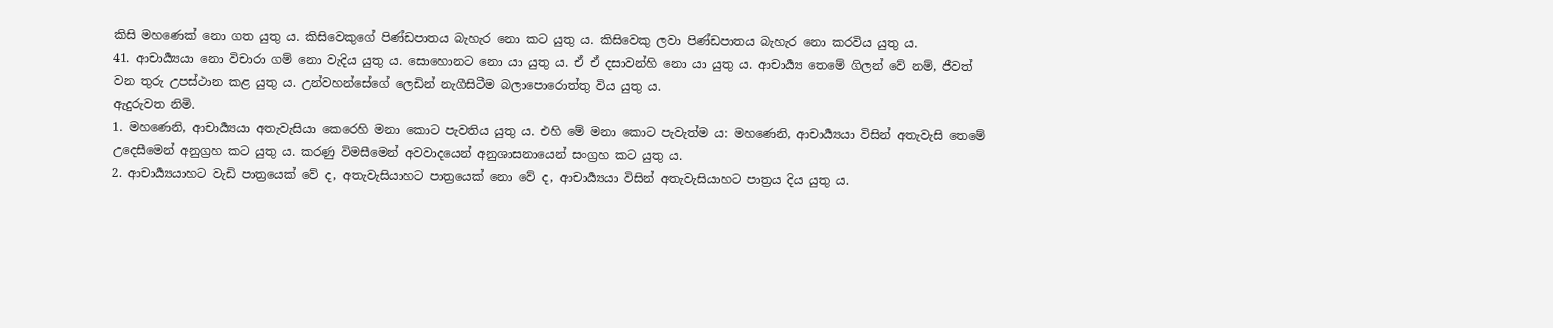කිසි මහණෙක් නො ගත යුතු ය. කිසිවෙකුගේ පිණ්ඩපාතය බැහැර නො කට යුතු ය. කිසිවෙකු ලවා පිණ්ඩපාතය බැහැර නො කරවිය යුතු ය.
41. ආචාර්‍ය්‍යයා නො විචාරා ගම් නො වැදිය යුතු ය. සොහොනට නො යා යුතු ය. ඒ ඒ දසාවන්හි නො යා යුතු ය. ආචාර්‍ය්‍ය තෙමේ ගිලන් වේ නම්, ජීවත් වන තුරු උපස්ථාන කළ යුතු ය. උන්වහන්සේගේ ලෙඩින් නැගීසිටීම බලාපොරොත්තු විය යුතු ය.
ඇදුරුවත නිමි.
1. මහණෙනි, ආචාර්‍ය්‍යයා අතැවැසියා කෙරෙහි මනා කොට පැවතිය යුතු ය. එහි මේ මනා කොට පැවැත්ම ය: මහණෙනි, ආචාර්‍ය්‍යයා විසින් අතැවැසි තෙමේ උදෙසීමෙන් අනුග්‍රහ කට යුතු ය. කරණු විමසීමෙන් අවවාදයෙන් අනුශාසනායෙන් සංග්‍රහ කට යුතු ය.
2. ආචාර්‍ය්‍යයාහට වැඩි පාත්‍රයෙක් වේ ද, අතැවැසියාහට පාත්‍රයෙක් නො වේ ද, ආචාර්‍ය්‍යයා විසින් අතැවැසියාහට පාත්‍රය දිය යුතු ය.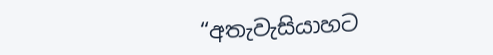“අතැවැසියාහට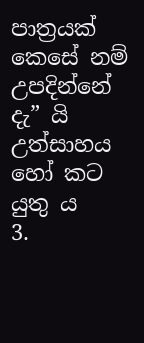පාත්‍රයක් කෙසේ නම් උපදින්නේ දැ” යි උත්සාහය හෝ කට යුතු ය
3.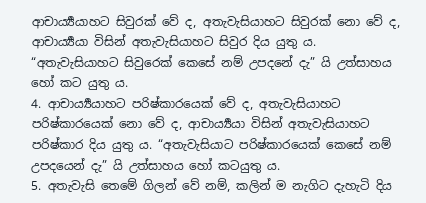ආචාර්‍ය්‍යයාහට සිවුරක් වේ ද, අතැවැසියාහට සිවුරක් නො වේ ද, ආචාර්‍ය්‍යයා විසින් අතැවැසියාහට සිවුර දිය යුතු ය. “අතැවැසියාහට සිවුරෙක් කෙසේ නම් උපදනේ දැ” යි උත්සාහය හෝ කට යුතු ය.
4. ආචාර්‍ය්‍යයාහට පරිෂ්කාරයෙක් වේ ද, අතැවැසියාහට පරිෂ්කාරයෙක් නො වේ ද, ආචාර්‍ය්‍යයා විසින් අතැවැසියාහට පරිෂ්කාර දිය යුතු ය. “අතැවැසියාට පරිෂ්කාරයෙක් කෙසේ නම් උපදයෙන් දැ” යි උත්සාහය හෝ කටයුතු ය.
5. අතැවැසි තෙමේ ගිලන් වේ නම්, කලින් ම නැගිට දැහැටි දිය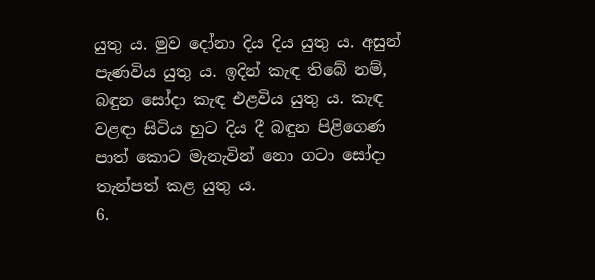යුතු ය. මුව දෝනා දිය දිය යුතු ය. අසුන් පැණවිය යුතු ය. ඉදින් කැඳ තිබේ නම්, බඳුන සෝදා කැඳ එළවිය යුතු ය. කැඳ වළඳා සිටිය හුට දිය දී බඳුන පිළිගෙණ පාත් කොට මැනැවින් නො ගටා සෝදා තැන්පත් කළ යුතු ය.
6.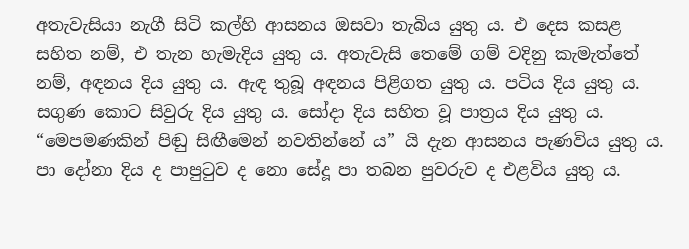අතැවැසියා නැගී සිටි කල්හි ආසනය ඔසවා තැබිය යුතු ය. එ දෙස කසළ සහිත නම්, එ තැන හැමැදිය යුතු ය. අතැවැසි තෙමේ ගම් වදිනු කැමැත්තේ නම්, අඳනය දිය යුතු ය. ඇඳ තුබූ අඳනය පිළිගත යුතු ය. පටිය දිය යුතු ය. සගුණ කොට සිවුරු දිය යුතු ය. සෝදා දිය සහිත වූ පාත්‍රය දිය යුතු ය. “මෙපමණකින් පිඬු සිඟීමෙන් නවතින්නේ ය” යි දැන ආසනය පැණවිය යුතු ය. පා දෝනා දිය ද පාපුටුව ද නො සේදූ පා තබන පුවරුව ද එළවිය යුතු ය.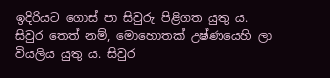ඉදිරියට ගොස් පා සිවුරු පිළිගත යුතු ය. සිවුර තෙත් නම්, මොහොතක් උෂ්ණයෙහි ලා වියලිය යුතු ය. සිවුර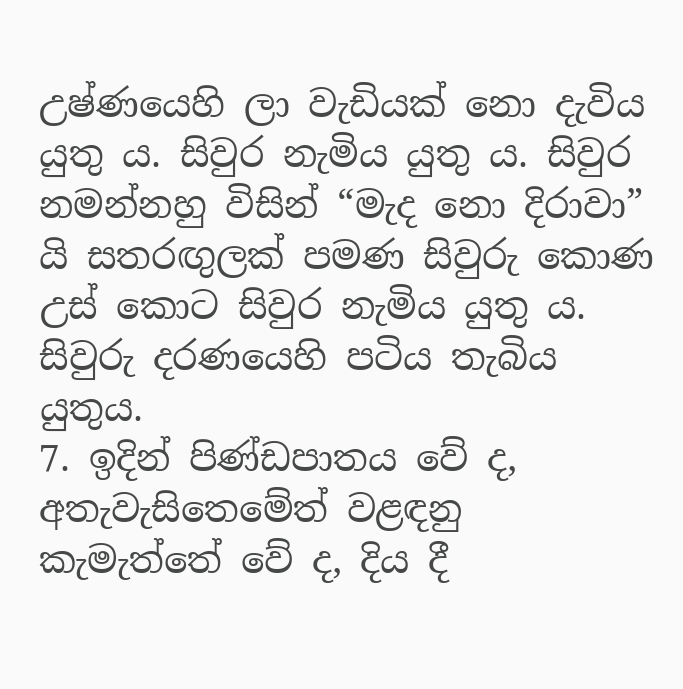උෂ්ණයෙහි ලා වැඩියක් නො දැවිය යුතු ය. සිවුර නැමිය යුතු ය. සිවුර නමන්නහු විසින් “මැද නො දිරාවා” යි සතරඟුලක් පමණ සිවුරු කොණ උස් කොට සිවුර නැමිය යුතු ය. සිවුරු දරණයෙහි පටිය තැබිය යුතුය.
7. ඉදින් පිණ්ඩපාතය වේ ද, අතැවැසිතෙමේත් වළඳනු කැමැත්තේ වේ ද, දිය දී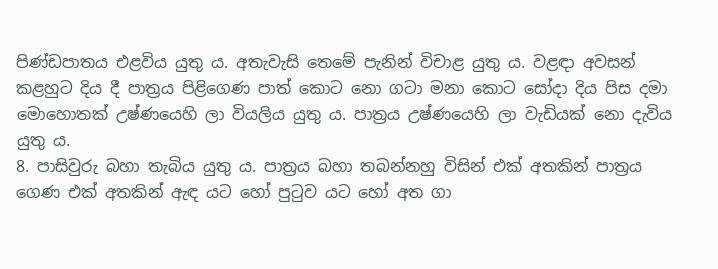පිණ්ඩපාතය එළවිය යුතු ය. අතැවැසි තෙමේ පැනින් විචාළ යුතු ය. වළඳා අවසන් කළහුට දිය දී පාත්‍රය පිළිගෙණ පාත් කොට නො ගටා මනා කොට සෝදා දිය පිස දමා මොහොතක් උෂ්ණයෙහි ලා වියලිය යුතු ය. පාත්‍රය උෂ්ණයෙහි ලා වැඩියක් නො දැවිය යුතු ය.
8. පාසිවුරු බහා තැබිය යුතු ය. පාත්‍රය බහා තබන්නහු විසින් එක් අතකින් පාත්‍රය ගෙණ එක් අතකින් ඇඳ යට හෝ පුටුව යට හෝ අත ගා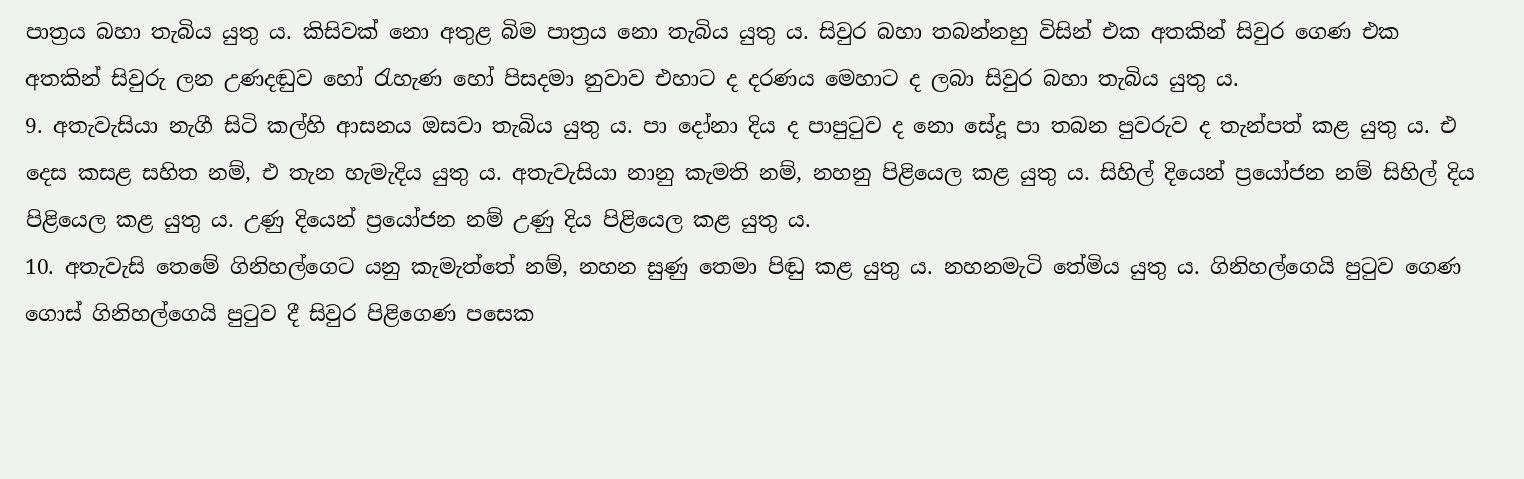පාත්‍රය බහා තැබිය යුතු ය. කිසිවක් නො අතුළ බිම පාත්‍රය නො තැබිය යුතු ය. සිවුර බහා තබන්නහු විසින් එක අතකින් සිවුර ගෙණ එක අතකින් සිවුරු ලන උණදඬුව හෝ රැහැණ හෝ පිසදමා නුවාව එහාට ද දරණය මෙහාට ද ලබා සිවුර බහා තැබිය යුතු ය.
9. අතැවැසියා නැගී සිටි කල්හි ආසනය ඔසවා තැබිය යුතු ය. පා දෝනා දිය ද පාපුටුව ද නො සේදූ පා තබන පුවරුව ද තැන්පත් කළ යුතු ය. එ දෙස කසළ සහිත නම්, එ තැන හැමැදිය යුතු ය. අතැවැසියා නානු කැමති නම්, නහනු පිළියෙල කළ යුතු ය. සිහිල් දියෙන් ප්‍රයෝජන නම් සිහිල් දිය පිළියෙල කළ යුතු ය. උණු දියෙන් ප්‍රයෝජන නම් උණු දිය පිළියෙල කළ යුතු ය.
10. අතැවැසි තෙමේ ගිනිහල්ගෙට යනු කැමැත්තේ නම්, නහන සුණු තෙමා පිඬු කළ යුතු ය. නහනමැටි තේමිය යුතු ය. ගිනිහල්ගෙයි පුටුව ගෙණ ගොස් ගිනිහල්ගෙයි පුටුව දී සිවුර පිළිගෙණ පසෙක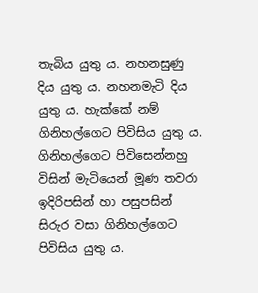තැබිය යුතු ය. නහනසුණු දිය යුතු ය. නහනමැටි දිය යුතු ය. හැක්කේ නම් ගිනිහල්ගෙට පිවිසිය යුතු ය. ගිනිහල්ගෙට පිවිසෙන්නහු විසින් මැටියෙන් මූණ තවරා ඉදිරිපසින් හා පසුපසින් සිරුර වසා ගිනිහල්ගෙට පිවිසිය යුතු ය.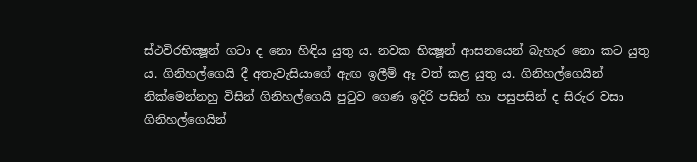ස්ථවිරභික්‍ෂූන් ගටා ද නො හිඳිය යුතු ය. නවක භික්‍ෂූන් ආසනයෙන් බැහැර නො කට යුතු ය. ගිනිහල්ගෙයි දී අතැවැසියාගේ ඇඟ ඉලීම් ඈ වත් කළ යුතු ය. ගිනිහල්ගෙයින් නික්මෙන්නහු විසින් ගිනිහල්ගෙයි පුටුව ගෙණ ඉදිරි පසින් හා පසුපසින් ද සිරුර වසා ගිනිහල්ගෙයින්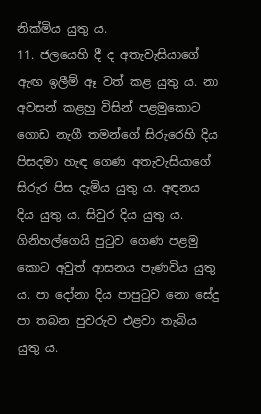නික්මිය යුතු ය.
11. ජලයෙහි දී ද අතැවැසියාගේ ඇඟ ඉලීම් ඈ වත් කළ යුතු ය. නා අවසන් කළහු විසින් පළමුකොට ගොඩ නැගී තමන්ගේ සිරුරෙහි දිය පිසදමා හැඳ ගෙණ අතැවැසියාගේ සිරුර පිස දැමිය යුතු ය. අඳනය දිය යුතු ය. සිවුර දිය යුතු ය. ගිනිහල්ගෙයි පුටුව ගෙණ පළමු කොට අවුත් ආසනය පැණවිය යුතු ය. පා දෝනා දිය පාපුටුව නො සේදු පා තබන පුවරුව එළවා තැබිය යුතු ය.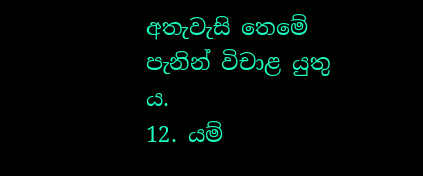අතැවැසි තෙමේ පැනින් විචාළ යුතු ය.
12. යම්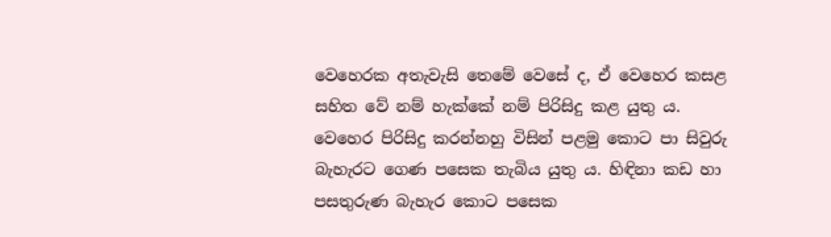වෙහෙරක අතැවැසි තෙමේ වෙසේ ද, ඒ වෙහෙර කසළ සහිත වේ නම් හැක්කේ නම් පිරිසිදු කළ යුතු ය. වෙහෙර පිරිසිදු කරන්නහු විසින් පළමු කොට පා සිවුරු බැහැරට ගෙණ පසෙක තැබිය යුතු ය. හිඳිනා කඩ හා පසතුරුණ බැහැර කොට පසෙක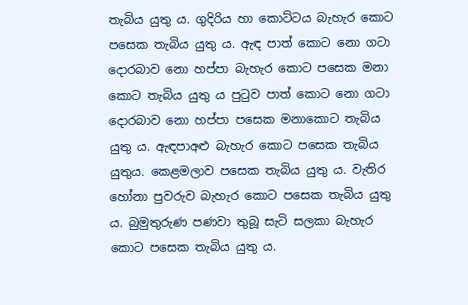තැබිය යුතු ය. ගුදිරිය හා කොට්ටය බැහැර කොට පසෙක තැබිය යුතු ය. ඇඳ පාත් කොට නො ගටා දොරබාව නො හප්පා බැහැර කොට පසෙක මනා කොට තැබිය යුතු ය පුටුව පාත් කොට නො ගටා දොරබාව නො හප්පා පසෙක මනාකොට තැබිය යුතු ය. ඇඳපාඅළු බැහැර කොට පසෙක තැබිය යුතුය. කෙළමලාව පසෙක තැබිය යුතු ය. වැතිර හෝනා පුවරුව බැහැර කොට පසෙක තැබිය යුතු ය. බුමුතුරුණ පණවා තුබූ සැටි සලකා බැහැර කොට පසෙක තැබිය යුතු ය.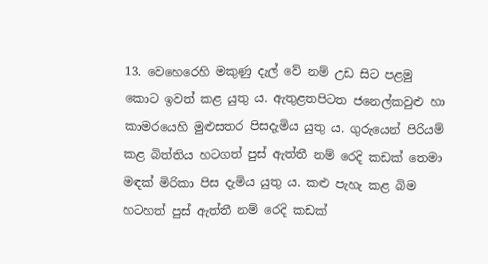13. වෙහෙරෙහි මකුණු දැල් වේ නම් උඩ සිට පළමු කොට ඉවත් කළ යුතු ය. ඇතුළතපිටත ජනෙල්කවුළු හා කාමරයෙහි මුළුසතර පිසදැමිය යුතු ය. ගුරුයෙන් පිරියම් කළ බිත්තිය හටගත් පුස් ඇත්තී නම් රෙදි කඩක් තෙමා මඳක් මිරිකා පිස දැමිය යුතු ය. කළු පැහැ කළ බිම හටහත් පුස් ඇත්තී නම් රෙදි කඩක්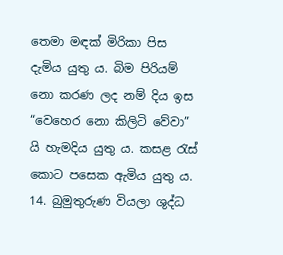තෙමා මඳක් මිරිකා පිස දැමිය යුතු ය. බිම පිරියම් නො කරණ ලද නම් දිය ඉස “වෙහෙර නො කිලිටි වේවා” යි හැමදිය යුතු ය. කසළ රැස් කොට පසෙක ඇමිය යුතු ය.
14. බුමුතුරුණ වියලා ශුද්ධ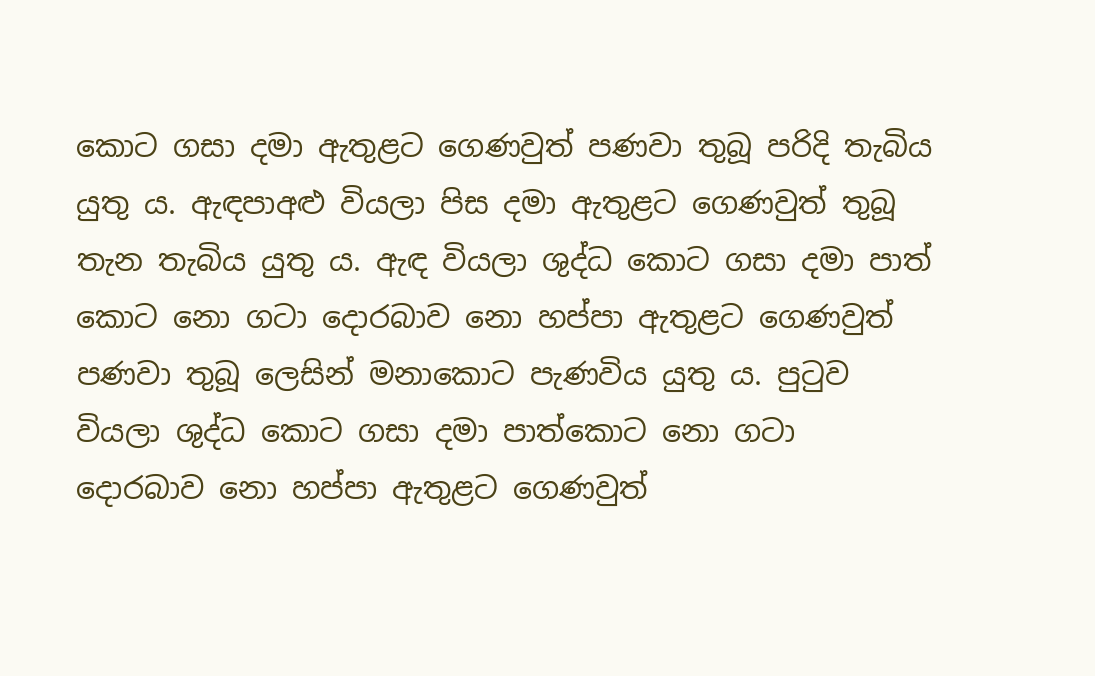කොට ගසා දමා ඇතුළට ගෙණවුත් පණවා තුබූ පරිදි තැබිය යුතු ය. ඇඳපාඅළු වියලා පිස දමා ඇතුළට ගෙණවුත් තුබූ තැන තැබිය යුතු ය. ඇඳ වියලා ශුද්ධ කොට ගසා දමා පාත් කොට නො ගටා දොරබාව නො හප්පා ඇතුළට ගෙණවුත් පණවා තුබූ ලෙසින් මනාකොට පැණවිය යුතු ය. පුටුව වියලා ශුද්ධ කොට ගසා දමා පාත්කොට නො ගටා දොරබාව නො හප්පා ඇතුළට ගෙණවුත්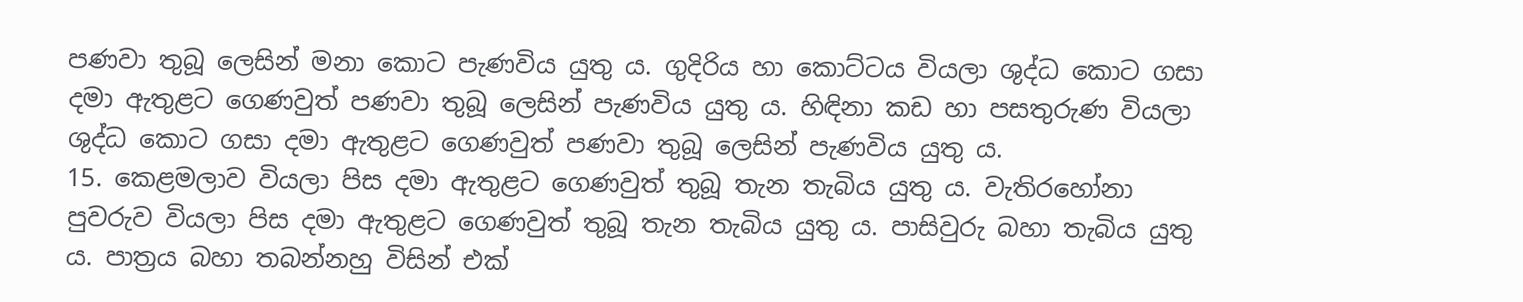පණවා තුබූ ලෙසින් මනා කොට පැණවිය යුතු ය. ගුදිරිය හා කොට්ටය වියලා ශුද්ධ කොට ගසා දමා ඇතුළට ගෙණවුත් පණවා තුබූ ලෙසින් පැණවිය යුතු ය. හිඳිනා කඩ හා පසතුරුණ වියලා ශුද්ධ කොට ගසා දමා ඇතුළට ගෙණවුත් පණවා තුබූ ලෙසින් පැණවිය යුතු ය.
15. කෙළමලාව වියලා පිස දමා ඇතුළට ගෙණවුත් තුබූ තැන තැබිය යුතු ය. වැතිරහෝනා පුවරුව වියලා පිස දමා ඇතුළට ගෙණවුත් තුබූ තැන තැබිය යුතු ය. පාසිවුරු බහා තැබිය යුතු ය. පාත්‍රය බහා තබන්නහු විසින් එක්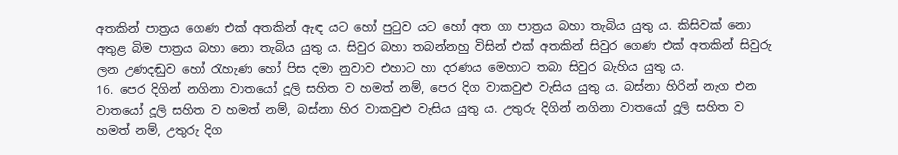අතකින් පාත්‍රය ගෙණ එක් අතකින් ඇඳ යට හෝ පුටුව යට හෝ අත ගා පාත්‍රය බහා තැබිය යුතු ය. කිසිවක් නො අතුළ බිම පාත්‍රය බහා නො තැබිය යුතු ය. සිවුර බහා තබන්නහු විසින් එක් අතකින් සිවුර ගෙණ එක් අතකින් සිවුරු ලන උණදඬුව හෝ රැහැණ හෝ පිස දමා නුවාව එහාට හා දරණය මෙහාට තබා සිවුර බැහිය යුතු ය.
16. පෙර දිගින් නගිනා වාතයෝ දූලි සහිත ව හමත් නම්, පෙර දිග වාකවුළු වැසිය යුතු ය. බස්නා හිරින් නැග එන වාතයෝ දූලි සහිත ව හමත් නම්, බස්නා හිර වාකවුළු වැසිය යුතු ය. උතුරු දිගින් නගිනා වාතයෝ දූලි සහිත ව හමත් නම්, උතුරු දිග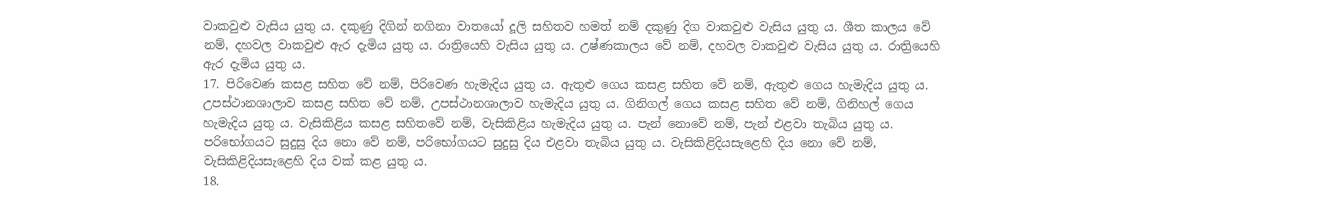වාකවුළු වැසිය යුතු ය. දකුණු දිගින් නගිනා වාතයෝ දූලි සහිතව හමත් නම් දකුණු දිග වාකවුළු වැසිය යුතු ය. ශීත කාලය වේ නම්, දහවල වාකවුළු ඇර දැමිය යුතු ය. රාත්‍රියෙහි වැසිය යුතු ය. උෂ්ණකාලය වේ නම්, දහවල වාකවුළු වැසිය යුතු ය. රාත්‍රියෙහි ඇර දැමිය යුතු ය.
17. පිරිවෙණ කසළ සහිත වේ නම්, පිරිවෙණ හැමැදිය යුතු ය. ඇතුළු ගෙය කසළ සහිත වේ නම්, ඇතුළු ගෙය හැමැදිය යුතු ය. උපස්ථානශාලාව කසළ සහිත වේ නම්, උපස්ථානශාලාව හැමැදිය යුතු ය. ගිනිගල් ගෙය කසළ සහිත වේ නම්, ගිනිහල් ගෙය හැමැදිය යුතු ය. වැසිකිළිය කසළ සහිතවේ නම්, වැසිකිළිය හැමැදිය යුතු ය. පැන් නොවේ නම්, පැන් එළවා තැබිය යුතු ය. පරිභෝගයට සුදුසු දිය නො වේ නම්, පරිභෝගයට සුදුසු දිය එළවා තැබිය යුතු ය. වැසිකිළිදියසැළෙහි දිය නො වේ නම්, වැසිකිළිදියසැළෙහි දිය වක් කළ යුතු ය.
18.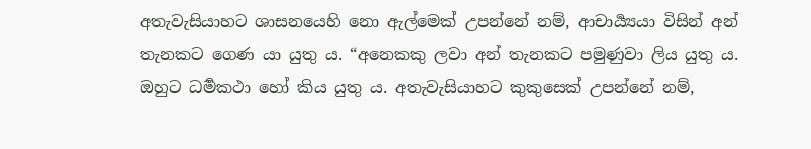අතැවැසියාහට ශාසනයෙහි නො ඇල්මෙක් උපන්නේ නම්, ආචාර්‍ය්‍යයා විසින් අන් තැනකට ගෙණ යා යුතු ය. “අනෙකකු ලවා අන් තැනකට පමුණුවා ලිය යුතු ය. ඔහුට ධර්‍මකථා හෝ කිය යුතු ය. අතැවැසියාහට කුකුසෙක් උපන්නේ නම්,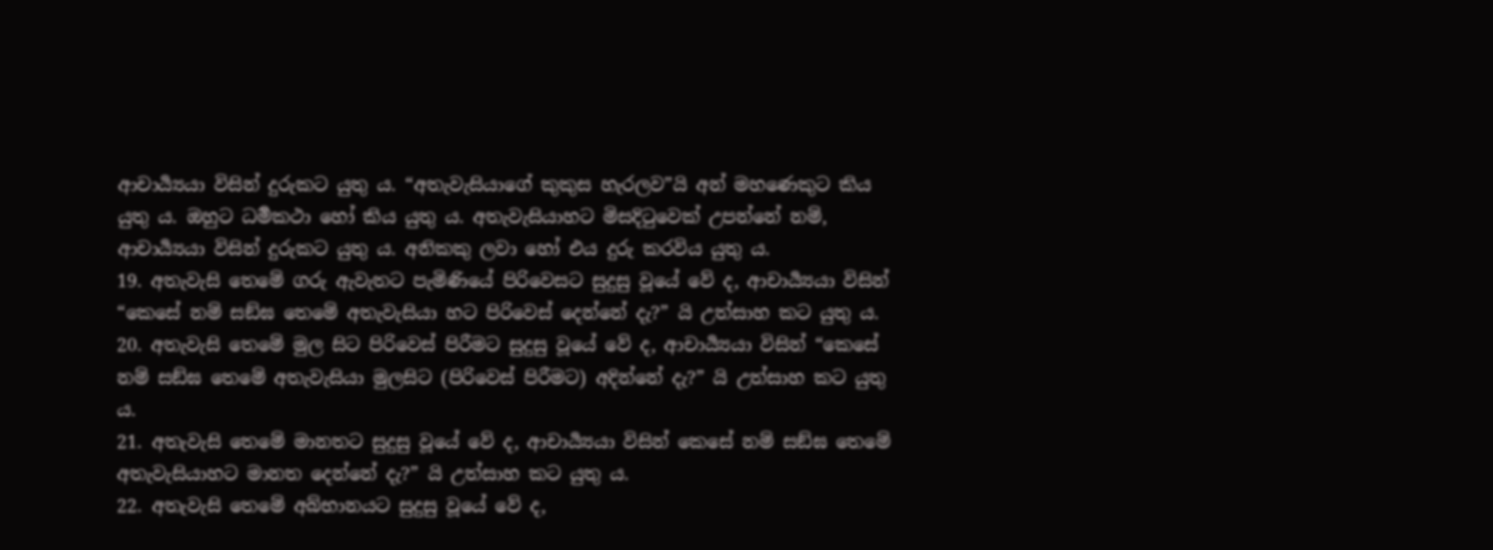ආචාර්‍ය්‍යයා විසින් දුරුකට යුතු ය. “අතැවැසියාගේ කුකුස හැරලව”යි අන් මහණෙකුට කිය යුතු ය. ඔහුට ධර්‍මකථා හෝ කිය යුතු ය. අතැවැසියාහට මිසදිටුවෙක් උපන්නේ නම්, ආචාර්‍ය්‍යයා විසින් දුරුකට යුතු ය. අනිකකු ලවා හෝ එය දුරු කරවිය යුතු ය.
19. අතැවැසි තෙමේ ගරු ඇවැතට පැමිණියේ පිරිවෙසට සුදුසු වූයේ වේ ද, ආචාර්‍ය්‍යයා විසින් “කෙසේ නම් සඞ්ඝ තෙමේ අතැවැසියා හට පිරිවෙස් දෙන්නේ දැ?” යි උත්සාහ කට යුතු ය.
20. අතැවැසි තෙමේ මුල සිට පිරිවෙස් පිරීමට සුදුසු වූයේ වේ ද, ආචාර්‍ය්‍යයා විසින් “කෙසේ නම් සඞ්ඝ තෙමේ අතැවැසියා මුලසිට (පිරිවෙස් පිරීමට) අදින්නේ දැ?” යි උත්සාහ කට යුතු ය.
21. අතැවැසි තෙමේ මානතට සුදුසු වූයේ වේ ද, ආචාර්‍ය්‍යයා විසින් කෙසේ නම් සඞ්ඝ තෙමේ අතැවැසියාහට මානත දෙන්නේ දැ?” යි උත්සාහ කට යුතු ය.
22. අතැවැසි තෙමේ අබ්භානයට සුදුසු වූයේ වේ ද,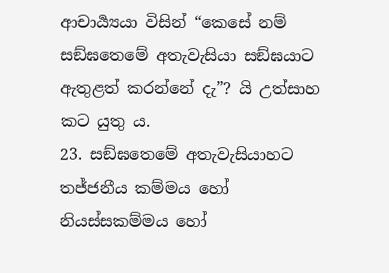ආචාර්‍ය්‍යයා විසින් “කෙසේ නම් සඞ්ඝතෙමේ අතැවැසියා සඞ්ඝයාට ඇතුළත් කරන්නේ දැ”? යි උත්සාහ කට යුතු ය.
23. සඞ්ඝතෙමේ අතැවැසියාහට තජ්ජනීය කම්මය හෝ නියස්සකම්මය හෝ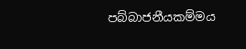පබ්බාජනීයකම්මය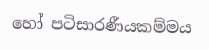හෝ පටිසාරණීයකම්මය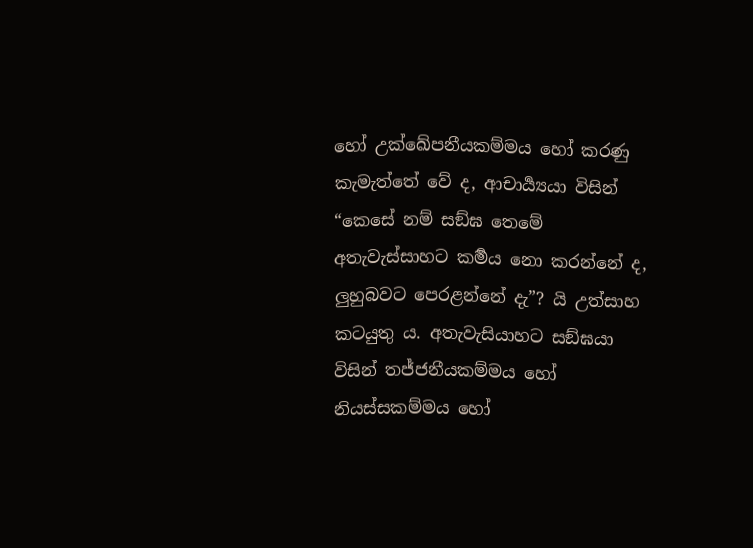හෝ උක්ඛේපනීයකම්මය හෝ කරණු කැමැත්තේ වේ ද, ආචාර්‍ය්‍යයා විසින් “කෙසේ නම් සඞ්ඝ තෙමේ අතැවැස්සාහට කර්‍මය නො කරන්නේ ද, ලුහුබවට පෙරළන්නේ දැ”? යි උත්සාහ කටයුතු ය. අතැවැසියාහට සඞ්ඝයා විසින් තජ්ජනීයකම්මය හෝ නියස්සකම්මය හෝ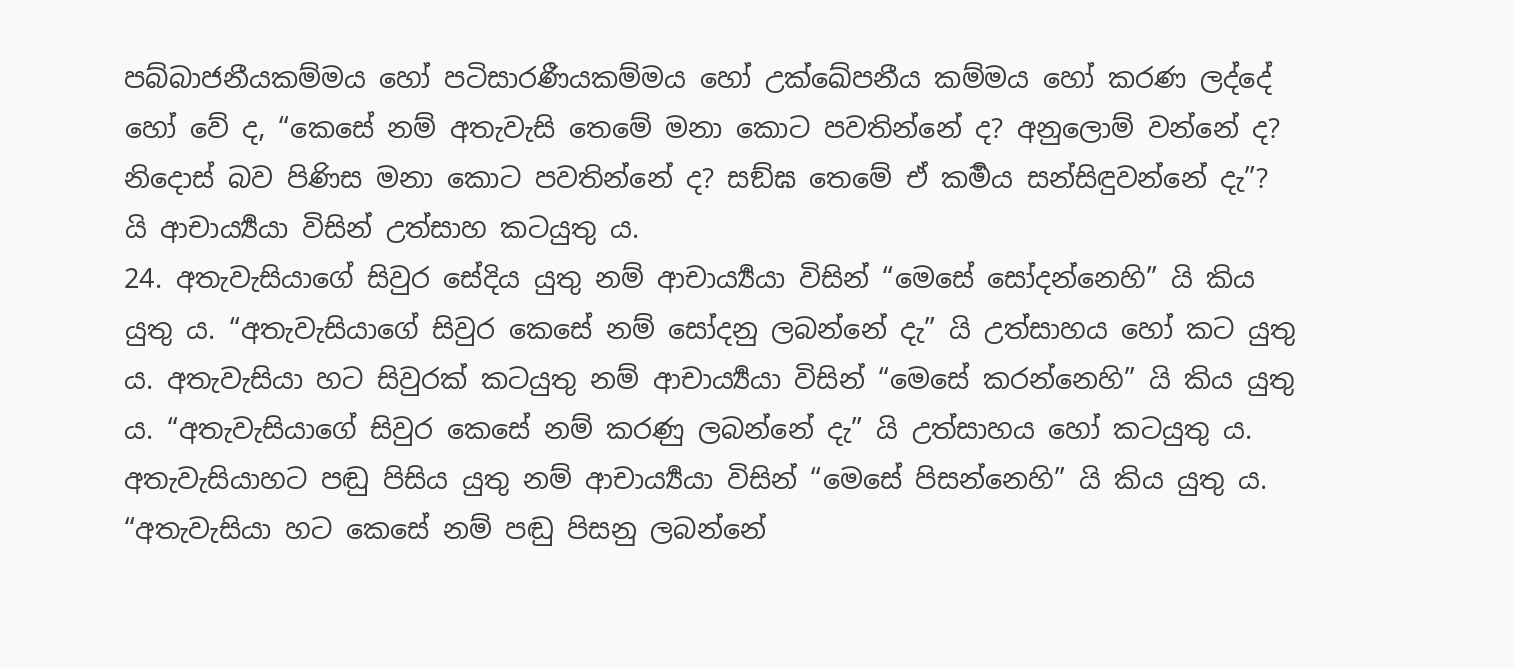පබ්බාජනීයකම්මය හෝ පටිසාරණීයකම්මය හෝ උක්ඛේපනීය කම්මය හෝ කරණ ලද්දේ හෝ වේ ද, “කෙසේ නම් අතැවැසි තෙමේ මනා කොට පවතින්නේ ද? අනුලොම් වන්නේ ද? නිදොස් බව පිණිස මනා කොට පවතින්නේ ද? සඞ්ඝ තෙමේ ඒ කර්‍මය සන්සිඳුවන්නේ දැ”? යි ආචාර්‍ය්‍යයා විසින් උත්සාහ කටයුතු ය.
24. අතැවැසියාගේ සිවුර සේදිය යුතු නම් ආචාර්‍ය්‍යයා විසින් “මෙසේ සෝදන්නෙහි” යි කිය යුතු ය. “අතැවැසියාගේ සිවුර කෙසේ නම් සෝදනු ලබන්නේ දැ” යි උත්සාහය හෝ කට යුතු ය. අතැවැසියා හට සිවුරක් කටයුතු නම් ආචාර්‍ය්‍යයා විසින් “මෙසේ කරන්නෙහි” යි කිය යුතු ය. “අතැවැසියාගේ සිවුර කෙසේ නම් කරණු ලබන්නේ දැ” යි උත්සාහය හෝ කටයුතු ය. අතැවැසියාහට පඬු පිසිය යුතු නම් ආචාර්‍ය්‍යයා විසින් “මෙසේ පිසන්නෙහි” යි කිය යුතු ය. “අතැවැසියා හට කෙසේ නම් පඬු පිසනු ලබන්නේ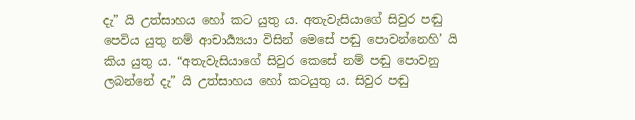දැ” යි උත්සාහය හෝ කට යුතු ය. අතැවැසියාගේ සිවුර පඬු පෙවිය යුතු නම් ආචාර්‍ය්‍යයා විසින් මෙසේ පඬු පොවන්නෙහි’ යි කිය යුතු ය. “අතැවැසියාගේ සිවුර කෙසේ නම් පඬු පොවනු ලබන්නේ දැ” යි උත්සාහය හෝ කටයුතු ය. සිවුර පඬු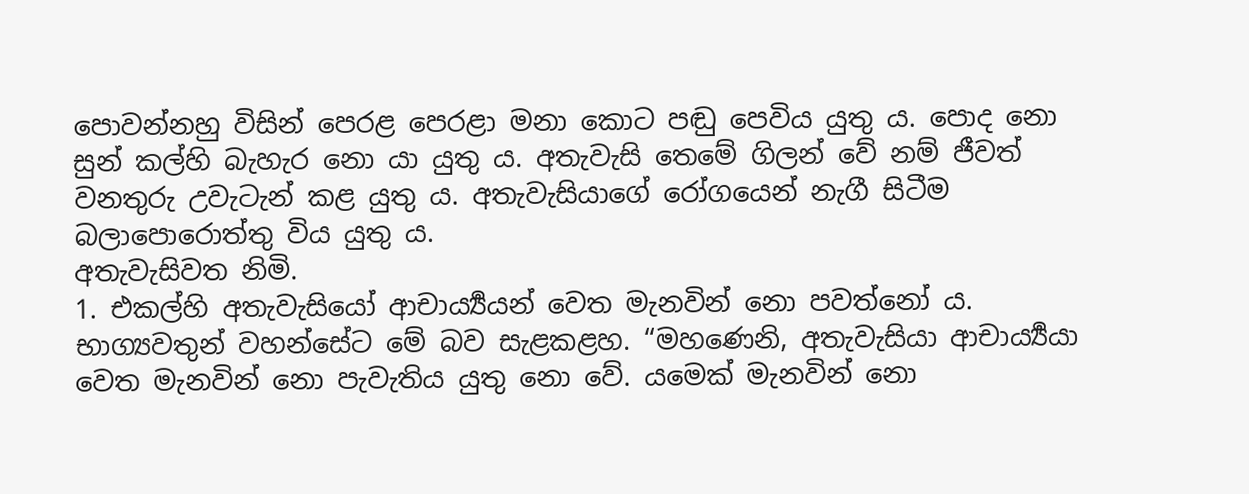පොවන්නහු විසින් පෙරළ පෙරළා මනා කොට පඬු පෙවිය යුතු ය. පොද නො සුන් කල්හි බැහැර නො යා යුතු ය. අතැවැසි තෙමේ ගිලන් වේ නම් ජීවත් වනතුරු උවැටැන් කළ යුතු ය. අතැවැසියාගේ රෝගයෙන් නැගී සිටීම බලාපොරොත්තු විය යුතු ය.
අතැවැසිවත නිමි.
1. එකල්හි අතැවැසියෝ ආචාර්‍ය්‍යයන් වෙත මැනවින් නො පවත්නෝ ය. භාග්‍යවතුන් වහන්සේට මේ බව සැළකළහ. “මහණෙනි, අතැවැසියා ආචාර්‍ය්‍යයා වෙත මැනවින් නො පැවැතිය යුතු නො වේ. යමෙක් මැනවින් නො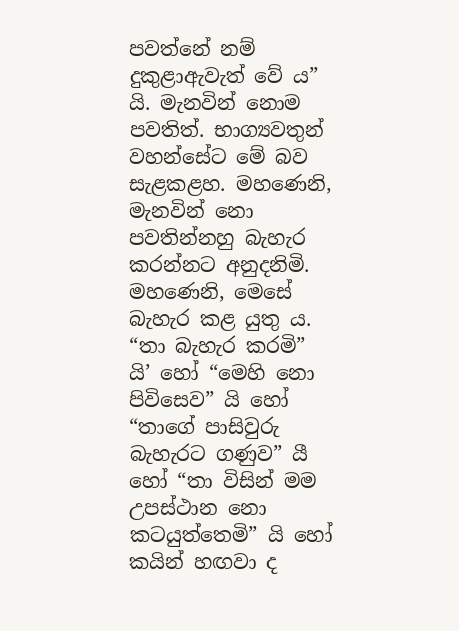පවත්නේ නම් දුකුළාඇවැත් වේ ය” යි. මැනවින් නොම පවතිත්. භාග්‍යවතුන් වහන්සේට මේ බව සැළකළහ. මහණෙනි, මැනවින් නො පවතින්නහු බැහැර කරන්නට අනුදනිමි. මහණෙනි, මෙසේ බැහැර කළ යුතු ය. “තා බැහැර කරමි” යි’ හෝ “මෙහි නො පිවිසෙව” යි හෝ “තාගේ පාසිවුරු බැහැරට ගණුව” යී හෝ “තා විසින් මම උපස්ථාන නො කටයුත්තෙමි” යි හෝ කයින් හඟවා ද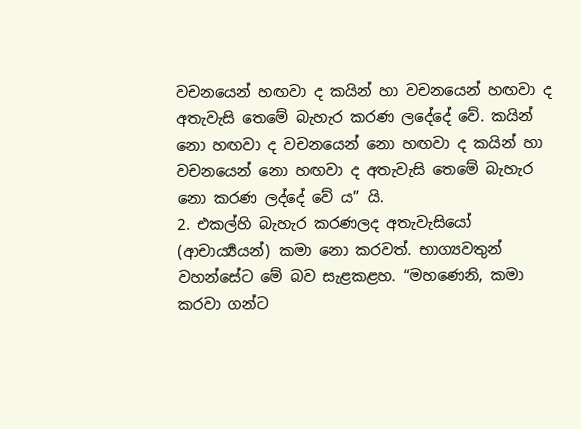වචනයෙන් හඟවා ද කයින් හා වචනයෙන් හඟවා ද අතැවැසි තෙමේ බැහැර කරණ ලදේදේ වේ. කයින් නො හඟවා ද වචනයෙන් නො හඟවා ද කයින් හා වචනයෙන් නො හඟවා ද අතැවැසි තෙමේ බැහැර නො කරණ ලද්දේ වේ ය” යි.
2. එකල්හි බැහැර කරණලද අතැවැසියෝ (ආචාර්‍ය්‍යයන්) කමා නො කරවත්. භාග්‍යවතුන් වහන්සේට මේ බව සැළකළහ. “මහණෙනි, කමා කරවා ගන්ට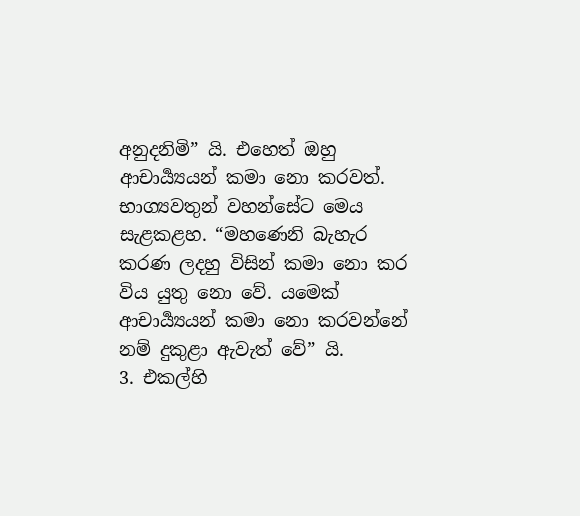අනුදනිමි” යි. එහෙත් ඔහු ආචාර්‍ය්‍යයන් කමා නො කරවත්. භාග්‍යවතුන් වහන්සේට මෙය සැළකළහ. “මහණෙනි බැහැර කරණ ලදහු විසින් කමා නො කර විය යුතු නො වේ. යමෙක් ආචාර්‍ය්‍යයන් කමා නො කරවන්නේ නම් දුකුළා ඇවැත් වේ” යි.
3. එකල්හි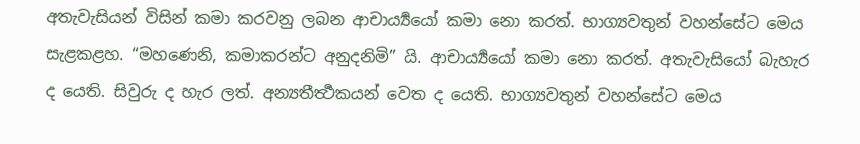අතැවැසියන් විසින් කමා කරවනු ලබන ආචාර්‍ය්‍යයෝ කමා නො කරත්. භාග්‍යවතුන් වහන්සේට මෙය සැළකළහ. “මහණෙනි, කමාකරන්ට අනුදනිමි” යි. ආචාර්‍ය්‍යයෝ කමා නො කරත්. අතැවැසියෝ බැහැර ද යෙති. සිවුරු ද හැර ලත්. අන්‍යතීර්‍ත්‍ථකයන් වෙත ද යෙති. භාග්‍යවතුන් වහන්සේට මෙය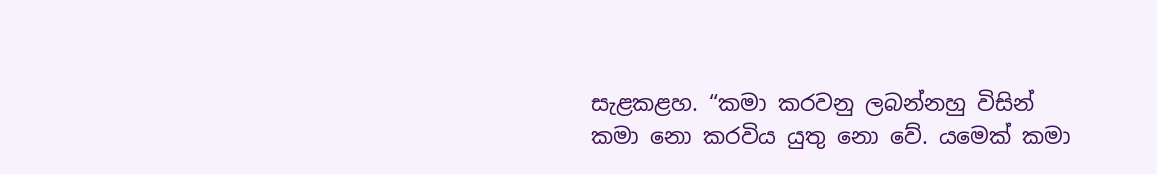සැළකළහ. “කමා කරවනු ලබන්නහු විසින් කමා නො කරවිය යුතු නො වේ. යමෙක් කමා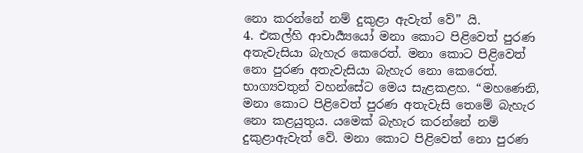නො කරන්නේ නම් දුකුළා ඇවැත් වේ” යි.
4. එකල්හි ආචාර්‍ය්‍යයෝ මනා කොට පිළිවෙත් පුරණ අතැවැසියා බැහැර කෙරෙත්. මනා කොට පිළිවෙත් නො පුරණ අතැවැසියා බැහැර නො කෙරෙත්. භාග්‍යවතුන් වහන්සේට මෙය සැළකළහ. “මහණෙනි, මනා කොට පිළිවෙත් පුරණ අතැවැසි තෙමේ බැහැර නො කළයුතුය. යමෙක් බැහැර කරන්නේ නම් දුකුළාඇවැත් වේ. මනා කොට පිළිවෙත් නො පුරණ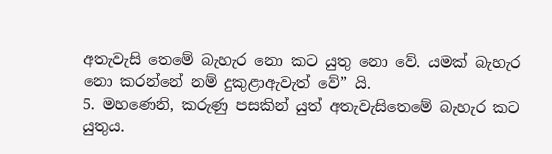අතැවැසි තෙමේ බැහැර නො කට යුතු නො වේ. යමක් බැහැර නො කරන්නේ නම් දුකුළාඇවැත් වේ” යි.
5. මහණෙනි, කරුණු පසකින් යුත් අතැවැසිතෙමේ බැහැර කට යුතුය.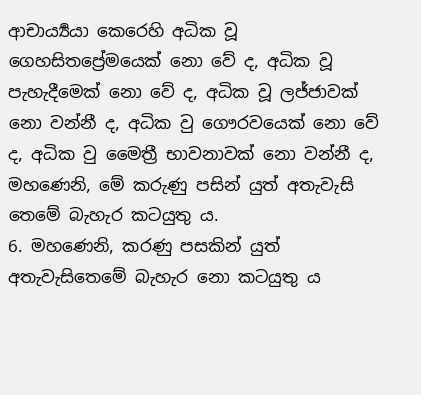ආචාර්‍ය්‍යයා කෙරෙහි අධික වූ ගෙහසිතප්‍රේමයෙක් නො වේ ද, අධික වූ පැහැදීමෙක් නො වේ ද, අධික වූ ලජ්ජාවක් නො වන්නී ද, අධික වු ගෞරවයෙක් නො වේ ද, අධික වු මෛත්‍රී භාවනාවක් නො වන්නී ද, මහණෙනි, මේ කරුණු පසින් යුත් අතැවැසි තෙමේ බැහැර කටයුතු ය.
6. මහණෙනි, කරණු පසකින් යුත් අතැවැසිතෙමේ බැහැර නො කටයුතු ය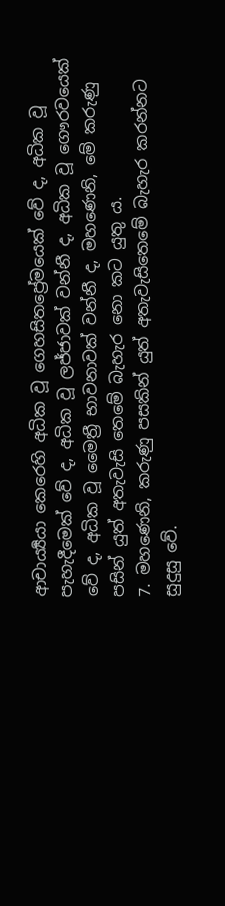ආචාර්‍ය්‍යයා කෙරෙහි අධික වූ ගෙහසිතප්‍රේමයෙක් වේ ද, අධික වූ පැහැදීමෙක් වේ ද, අධික වූ ලජ්ජාවක් වන්නී ද, අධික වූ ගෞරවයෙක් වේ ද, අධික වූ මෛත්‍රී භාවනාවක් වන්නී ද, මහණෙනි, මේ කරුණු පසින් යුත් අතැවැසි තෙමේ බැහැර නො කට යුතු ය.
7. මහණෙනි, කරුණු පසකින් යුත් අතැවැසිතෙමේ බැහැර කරන්නට සුදුසු වේ.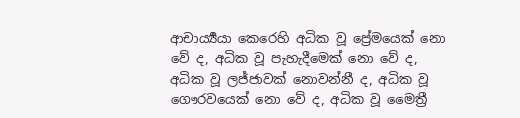ආචාර්‍ය්‍යයා කෙරෙහි අධික වූ ප්‍රේමයෙක් නො වේ ද, අධික වූ පැහැදීමෙක් නො වේ ද, අධික වූ ලජ්ජාවක් නොවන්නී ද, අධික වූ ගෞරවයෙක් නො වේ ද, අධික වූ මෛත්‍රී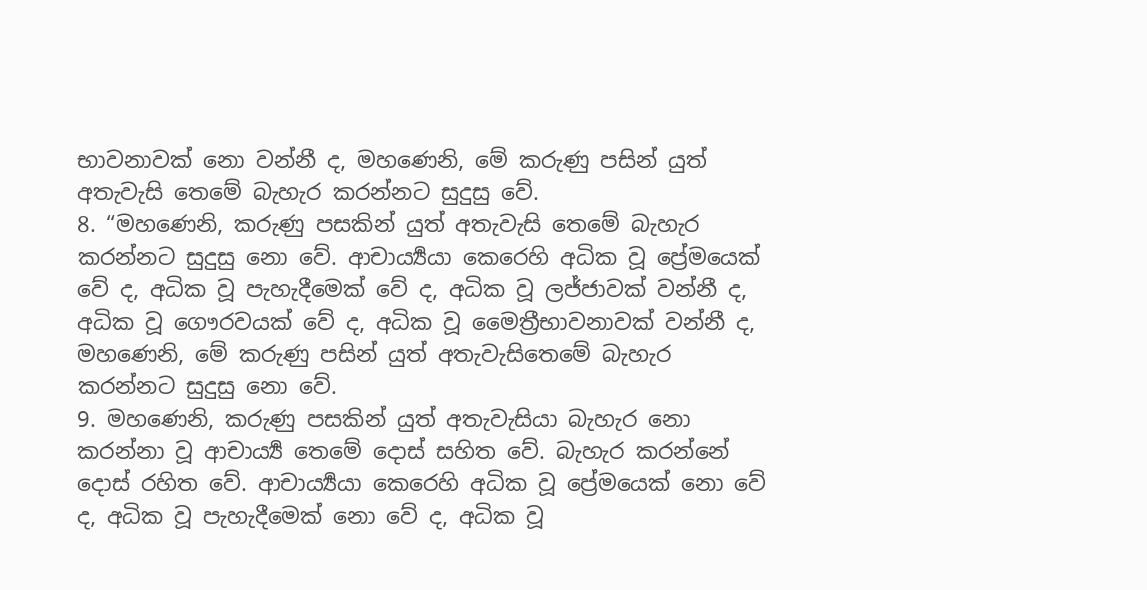භාවනාවක් නො වන්නී ද, මහණෙනි, මේ කරුණු පසින් යුත් අතැවැසි තෙමේ බැහැර කරන්නට සුදුසු වේ.
8. “මහණෙනි, කරුණු පසකින් යුත් අතැවැසි තෙමේ බැහැර කරන්නට සුදුසු නො වේ. ආචාර්‍ය්‍යයා කෙරෙහි අධික වූ ප්‍රේමයෙක් වේ ද, අධික වූ පැහැදීමෙක් වේ ද, අධික වූ ලජ්ජාවක් වන්නී ද, අධික වූ ගෞරවයක් වේ ද, අධික වූ මෛත්‍රීභාවනාවක් වන්නී ද, මහණෙනි, මේ කරුණු පසින් යුත් අතැවැසිතෙමේ බැහැර කරන්නට සුදුසු නො වේ.
9. මහණෙනි, කරුණු පසකින් යුත් අතැවැසියා බැහැර නො කරන්නා වූ ආචාර්‍ය්‍ය තෙමේ දොස් සහිත වේ. බැහැර කරන්නේ දොස් රහිත වේ. ආචාර්‍ය්‍යයා කෙරෙහි අධික වූ ප්‍රේමයෙක් නො වේ ද, අධික වූ පැහැදීමෙක් නො වේ ද, අධික වූ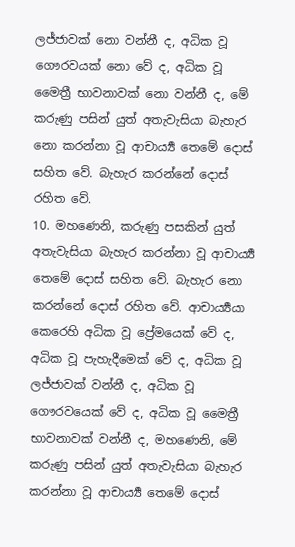ලජ්ජාවක් නො වන්නී ද, අධික වූ ගෞරවයක් නො වේ ද, අධික වූ මෛත්‍රී භාවනාවක් නො වන්නී ද, මේ කරුණු පසින් යුත් අතැවැසියා බැහැර නො කරන්නා වූ ආචාර්‍ය්‍ය තෙමේ දොස් සහිත වේ. බැහැර කරන්නේ දොස් රහිත වේ.
10. මහණෙනි, කරුණු පසකින් යුත් අතැවැසියා බැහැර කරන්නා වූ ආචාර්‍ය්‍ය තෙමේ දොස් සහිත වේ. බැහැර නො කරන්නේ දොස් රහිත වේ. ආචාර්‍ය්‍යයා කෙරෙහි අධික වූ ප්‍රේමයෙක් වේ ද, අධික වූ පැහැදීමෙක් වේ ද, අධික වූ ලජ්ජාවක් වන්නී ද, අධික වූ ගෞරවයෙක් වේ ද, අධික වූ මෛත්‍රී භාවනාවක් වන්නී ද, මහණෙනි, මේ කරුණු පසින් යුත් අතැවැසියා බැහැර කරන්නා වූ ආචාර්‍ය්‍ය තෙමේ දොස්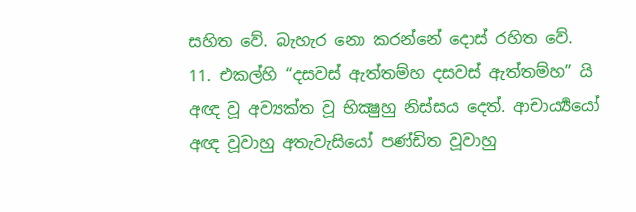සහිත වේ. බැහැර නො කරන්නේ දොස් රහිත වේ.
11. එකල්හි “දසවස් ඇත්තම්හ දසවස් ඇත්තම්හ” යි අඥ වූ අව්‍යක්ත වූ භික්‍ෂුහු නිස්සය දෙත්. ආචාර්‍ය්‍යයෝ අඥ වූවාහු අතැවැසියෝ පණ්ඩිත වූවාහු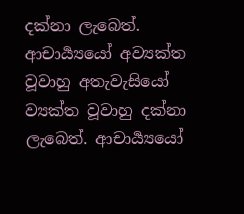දක්නා ලැබෙත්. ආචාර්‍ය්‍යයෝ අව්‍යක්ත වූවාහු අතැවැසියෝ ව්‍යක්ත වූවාහු දක්නා ලැබෙත්. ආචාර්‍ය්‍යයෝ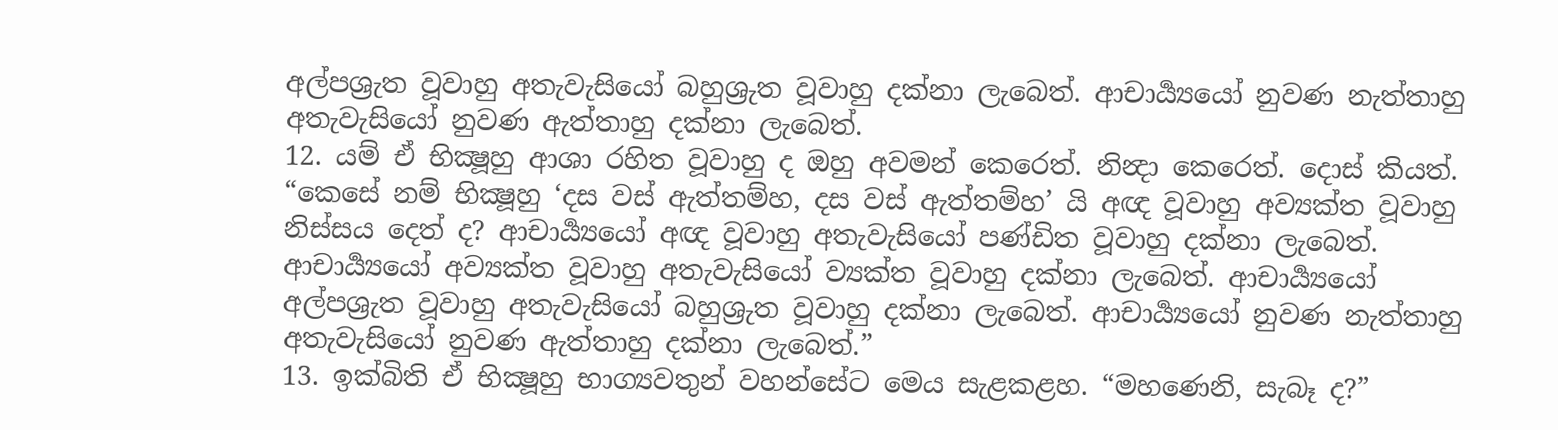අල්පශ්‍රැත වූවාහු අතැවැසියෝ බහුශ්‍රුත වූවාහු දක්නා ලැබෙත්. ආචාර්‍ය්‍යයෝ නුවණ නැත්තාහු අතැවැසියෝ නුවණ ඇත්තාහු දක්නා ලැබෙත්.
12. යම් ඒ භික්‍ෂූහු ආශා රහිත වූවාහු ද ඔහු අවමන් කෙරෙත්. නින්‍දා කෙරෙත්. දොස් කියත්. “කෙසේ නම් භික්‍ෂූහු ‘දස වස් ඇත්තම්හ, දස වස් ඇත්තම්හ’ යි අඥ වූවාහු අව්‍යක්ත වූවාහු නිස්සය දෙත් ද? ආචාර්‍ය්‍යයෝ අඥ වූවාහු අතැවැසියෝ පණ්ඩිත වූවාහු දක්නා ලැබෙත්. ආචාර්‍ය්‍යයෝ අව්‍යක්ත වූවාහු අතැවැසියෝ ව්‍යක්ත වූවාහු දක්නා ලැබෙත්. ආචාර්‍ය්‍යයෝ අල්පශ්‍රැත වූවාහු අතැවැසියෝ බහුශ්‍රුත වූවාහු දක්නා ලැබෙත්. ආචාර්‍ය්‍යයෝ නුවණ නැත්තාහු අතැවැසියෝ නුවණ ඇත්තාහු දක්නා ලැබෙත්.”
13. ඉක්බිති ඒ භික්‍ෂූහු භාග්‍යවතුන් වහන්සේට මෙය සැළකළහ. “මහණෙනි, සැබෑ ද?”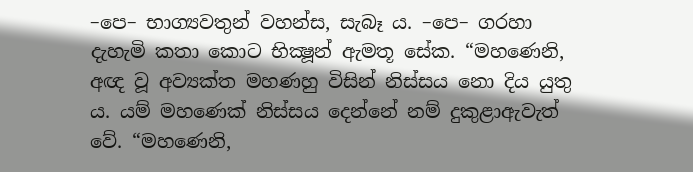–පෙ– භාග්‍යවතුන් වහන්ස, සැබෑ ය. –පෙ– ගරහා දැහැමි කතා කොට භික්‍ෂූන් ඇමතූ සේක. “මහණෙනි, අඥ වූ අව්‍යක්ත මහණහු විසින් නිස්සය නො දිය යුතු ය. යම් මහණෙක් නිස්සය දෙන්නේ නම් දුකුළාඇවැත් වේ. “මහණෙනි,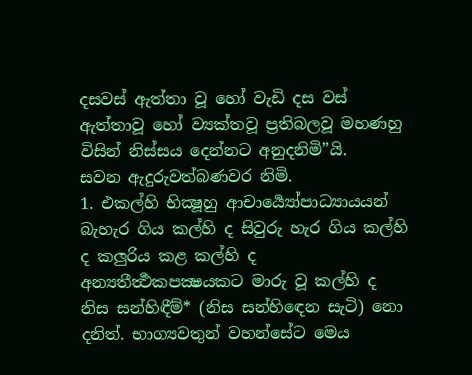දසවස් ඇත්තා වූ හෝ වැඩි දස වස් ඇත්තාවූ හෝ ව්‍යක්තවූ ප්‍රතිබලවූ මහණහු විසින් නිස්සය දෙන්නට අනුදනිමි”යි.
සවන ඇදුරුවත්බණවර නිමි.
1. එකල්හි භික්‍ෂූහු ආචාර්‍ය්‍යෝපාධ්‍යායයන් බැහැර ගිය කල්හි ද සිවුරු හැර ගිය කල්හි ද කලුරිය කළ කල්හි ද අන්‍යතීර්‍ත්‍ථකපක්‍ෂයකට මාරු වූ කල්හි ද නිස සන්හිඳීම්* (නිස සන්හිඳෙන සැටි) නො දනිත්. භාග්‍යවතුන් වහන්සේට මෙය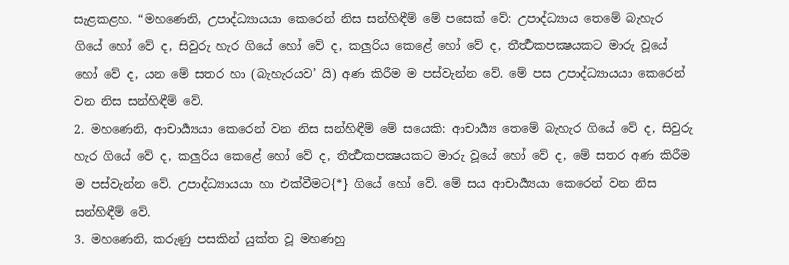සැළකළහ. “මහණෙනි, උපාද්ධ්‍යායයා කෙරෙන් නිස සන්හිඳීම් මේ පසෙක් වේ: උපාද්ධ්‍යාය තෙමේ බැහැර ගියේ හෝ වේ ද, සිවුරු හැර ගියේ හෝ වේ ද, කලුරිය කෙළේ හෝ වේ ද, තීර්‍ත්‍ථකපක්‍ෂයකට මාරු වූයේ හෝ වේ ද, යන මේ සතර හා (බැහැරයව’ යි) අණ කිරීම ම පස්වැන්න වේ. මේ පස උපාද්ධ්‍යායයා කෙරෙන් වන නිස සන්හිඳීම් වේ.
2. මහණෙනි, ආචාර්‍ය්‍යයා කෙරෙන් වන නිස සන්හිඳීම් මේ සයෙකි: ආචාර්‍ය්‍ය තෙමේ බැහැර ගියේ වේ ද, සිවුරු හැර ගියේ වේ ද, කලුරිය කෙළේ හෝ වේ ද, තීර්‍ත්‍ථකපක්‍ෂයකට මාරු වූයේ හෝ වේ ද, මේ සතර අණ කිරීම ම පස්වැන්න වේ. උපාද්ධ්‍යායයා හා එක්වීමට{*} ගියේ හෝ වේ. මේ සය ආචාර්‍ය්‍යයා කෙරෙන් වන නිස සන්හිඳීම් වේ.
3. මහණෙනි, කරුණු පසකින් යුක්ත වූ මහණහු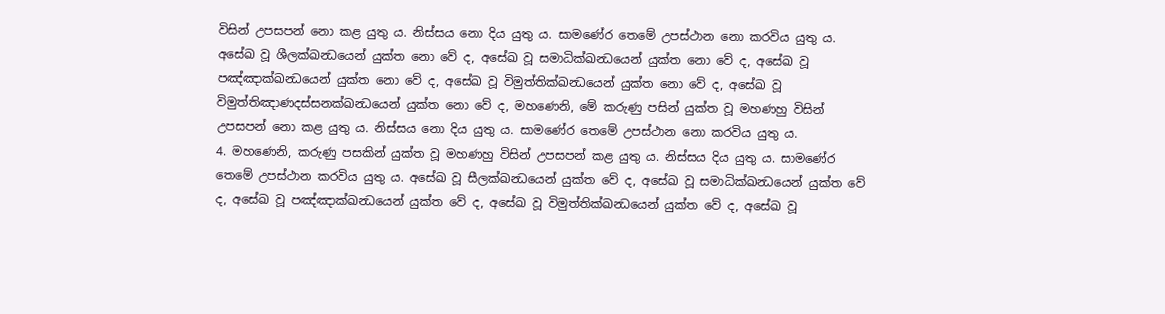විසින් උපසපන් නො කළ යුතු ය. නිස්සය නො දිය යුතු ය. සාමණේර තෙමේ උපස්ථාන නො කරවිය යුතු ය. අසේඛ වූ ශීලක්ඛන්‍ධයෙන් යුක්ත නො වේ ද, අසේඛ වූ සමාධික්ඛන්‍ධයෙන් යුක්ත නො වේ ද, අසේඛ වූ පඤ්ඤාක්ඛන්‍ධයෙන් යුක්ත නො වේ ද, අසේඛ වූ විමුත්තික්ඛන්‍ධයෙන් යුක්ත නො වේ ද, අසේඛ වූ විමුත්තිඤාණදස්සනක්ඛන්‍ධයෙන් යුක්ත නො වේ ද, මහණෙනි, මේ කරුණු පසින් යුක්ත වූ මහණහු විසින් උපසපන් නො කළ යුතු ය. නිස්සය නො දිය යුතු ය. සාමණේර තෙමේ උපස්ථාන නො කරවිය යුතු ය.
4. මහණෙනි, කරුණු පසකින් යුක්ත වූ මහණහු විසින් උපසපන් කළ යුතු ය. නිස්සය දිය යුතු ය. සාමණේර තෙමේ උපස්ථාන කරවිය යුතු ය. අසේඛ වූ සීලක්ඛන්‍ධයෙන් යුක්ත වේ ද, අසේඛ වූ සමාධික්ඛන්‍ධයෙන් යුක්ත වේ ද, අසේඛ වූ පඤ්ඤාක්ඛන්‍ධයෙන් යුක්ත වේ ද, අසේඛ වූ විමුත්තික්ඛන්‍ධයෙන් යුක්ත වේ ද, අසේඛ වූ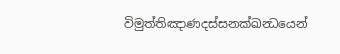විමුත්තිඤාණදස්සනක්ඛන්‍ධයෙන්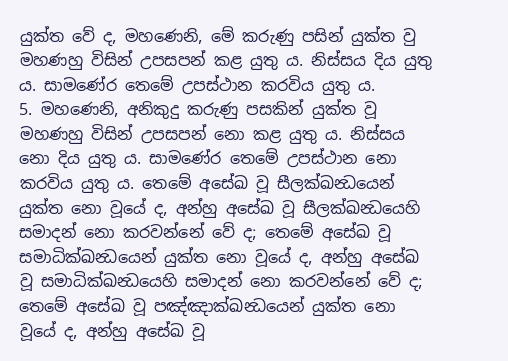යුක්ත වේ ද, මහණෙනි, මේ කරුණු පසින් යුක්ත වු මහණහු විසින් උපසපන් කළ යුතු ය. නිස්සය දිය යුතු ය. සාමණේර තෙමේ උපස්ථාන කරවිය යුතු ය.
5. මහණෙනි, අනිකුදු කරුණු පසකින් යුක්ත වූ මහණහු විසින් උපසපන් නො කළ යුතු ය. නිස්සය නො දිය යුතු ය. සාමණේර තෙමේ උපස්ථාන නො කරවිය යුතු ය. තෙමේ අසේඛ වූ සීලක්ඛන්‍ධයෙන් යුක්ත නො වූයේ ද, අන්හු අසේඛ වූ සීලක්ඛන්‍ධයෙහි සමාදන් නො කරවන්නේ වේ ද; තෙමේ අසේඛ වූ සමාධික්ඛන්‍ධයෙන් යුක්ත නො වූයේ ද, අන්හු අසේඛ වූ සමාධික්ඛන්‍ධයෙහි සමාදන් නො කරවන්නේ වේ ද; තෙමේ අසේඛ වූ පඤ්ඤාක්ඛන්‍ධයෙන් යුක්ත නො වූයේ ද, අන්හු අසේඛ වූ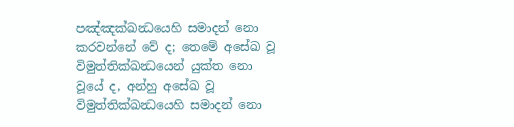පඤ්ඤක්ඛන්‍ධයෙහි සමාදන් නො කරවන්නේ වේ ද; තෙමේ අසේඛ වූ විමුත්තික්ඛන්‍ධයෙන් යුක්ත නො වූයේ ද, අන්හු අසේඛ වූ විමුත්තික්ඛන්‍ධයෙහි සමාදන් නො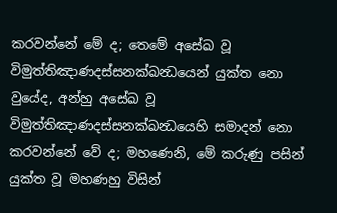කරවන්නේ මේ ද; තෙමේ අසේඛ වූ විමුත්තිඤාණදස්සනක්ඛන්‍ධයෙන් යුක්ත නො වුයේද, අන්හු අසේඛ වූ විමුත්තිඤාණදස්සනක්ඛන්‍ධයෙහි සමාදන් නො කරවන්නේ වේ ද; මහණෙනි, මේ කරුණු පසින් යුක්ත වූ මහණහු විසින්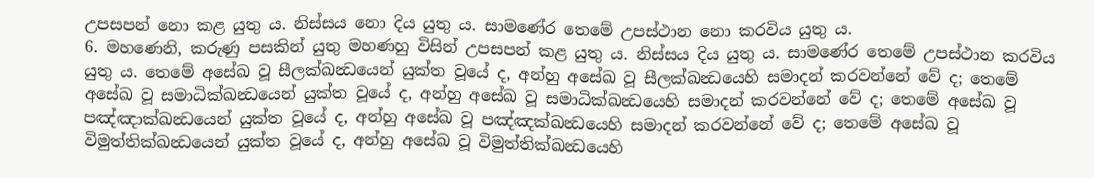උපසපන් නො කළ යුතු ය. නිස්සය නො දිය යුතු ය. සාමණේර තෙමේ උපස්ථාන නො කරවිය යුතු ය.
6. මහණෙනි, කරුණු පසකින් යුතු මහණහු විසින් උපසපන් කළ යුතු ය. නිස්සය දිය යුතු ය. සාමණේර තෙමේ උපස්ථාන කරවිය යුතු ය. තෙමේ අසේඛ වූ සීලක්ඛන්‍ධයෙන් යුක්ත වූයේ ද, අන්හු අසේඛ වූ සීලක්ඛන්‍ධයෙහි සමාදන් කරවන්නේ වේ ද; තෙමේ අසේඛ වූ සමාධික්ඛන්‍ධයෙන් යුක්ත වූයේ ද, අන්හු අසේඛ වූ සමාධික්ඛන්‍ධයෙහි සමාදන් කරවන්නේ වේ ද; තෙමේ අසේඛ වූ පඤ්ඤාක්ඛන්‍ධයෙන් යුක්ත වූයේ ද, අන්හු අසේඛ වූ පඤ්ඤක්ඛන්‍ධයෙහි සමාදන් කරවන්නේ වේ ද; තෙමේ අසේඛ වූ විමුත්තික්ඛන්‍ධයෙන් යුක්ත වූයේ ද, අන්හු අසේඛ වූ විමුත්තික්ඛන්‍ධයෙහි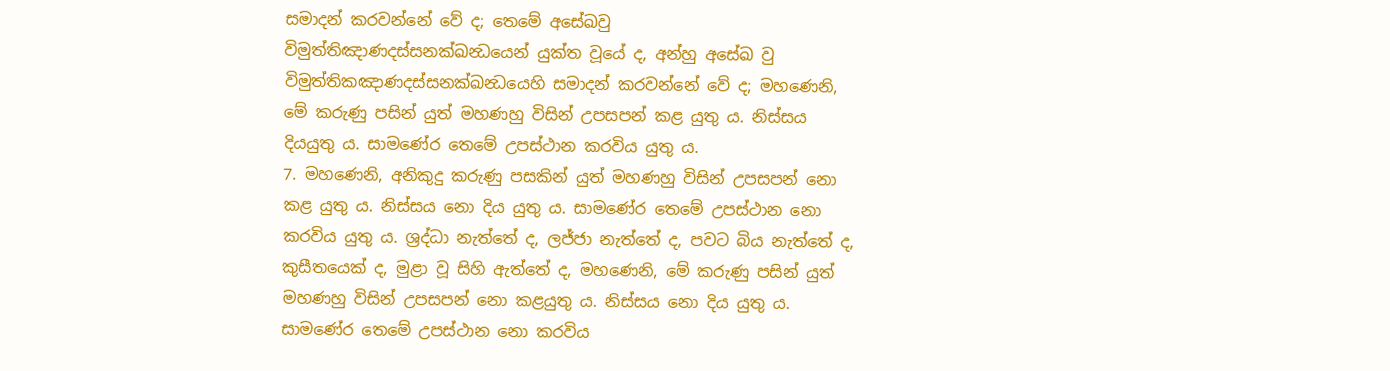සමාදන් කරවන්නේ වේ ද; තෙමේ අසේඛවු විමුත්තිඤාණදස්සනක්ඛන්‍ධයෙන් යුක්ත වූයේ ද, අන්හු අසේඛ වු විමුත්තිකඤාණදස්සනක්ඛන්‍ධයෙහි සමාදන් කරවන්නේ වේ ද; මහණෙනි, මේ කරුණු පසින් යුත් මහණහු විසින් උපසපන් කළ යුතු ය. නිස්සය දියයුතු ය. සාමණේර තෙමේ උපස්ථාන කරවිය යුතු ය.
7. මහණෙනි, අනිකුදු කරුණු පසකින් යුත් මහණහු විසින් උපසපන් නො කළ යුතු ය. නිස්සය නො දිය යුතු ය. සාමණේර තෙමේ උපස්ථාන නො කරවිය යුතු ය. ශ්‍රද්ධා නැත්තේ ද, ලජ්ජා නැත්තේ ද, පවට බිය නැත්තේ ද, කුසීතයෙක් ද, මුළා වූ සිහි ඇත්තේ ද, මහණෙනි, මේ කරුණු පසින් යුත් මහණහු විසින් උපසපන් නො කළයුතු ය. නිස්සය නො දිය යුතු ය. සාමණේර තෙමේ උපස්ථාන නො කරවිය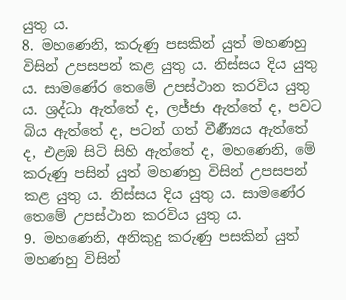යුතු ය.
8. මහණෙනි, කරුණු පසකින් යුත් මහණහු විසින් උපසපන් කළ යුතු ය. නිස්සය දිය යුතු ය. සාමණේර තෙමේ උපස්ථාන කරවිය යුතු ය. ශ්‍රද්ධා ඇත්තේ ද, ලජ්ජා ඇත්තේ ද, පවට බිය ඇත්තේ ද, පටන් ගත් වීර්‍ණ්‍යය ඇත්තේ ද, එළඹ සිටි සිහි ඇත්තේ ද, මහණෙනි, මේ කරුණු පසින් යුත් මහණහු විසින් උපසපන් කළ යුතු ය. නිස්සය දිය යුතු ය. සාමණේර තෙමේ උපස්ථාන කරවිය යුතු ය.
9. මහණෙනි, අනිකුදු කරුණු පසකින් යුත් මහණහු විසින්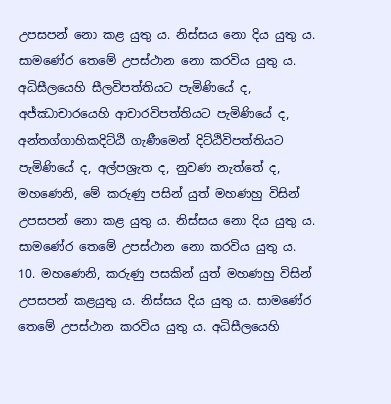උපසපන් නො කළ යුතු ය. නිස්සය නො දිය යුතු ය. සාමණේර තෙමේ උපස්ථාන නො කරවිය යුතු ය. අධිසීලයෙහි සීලවිපත්තියට පැමිණියේ ද, අජ්ඣාචාරයෙහි ආචාරවිපත්තියට පැමිණියේ ද, අන්තග්ගාහිකදිට්ඨි ගැණීමෙන් දිට්ඨිවිපත්තියට පැමිණියේ ද, අල්පශ්‍රැත ද, නුවණ නැත්තේ ද, මහණෙනි, මේ කරුණු පසින් යුත් මහණහු විසින් උපසපන් නො කළ යුතු ය. නිස්සය නො දිය යුතු ය. සාමණේර තෙමේ උපස්ථාන නො කරවිය යුතු ය.
10. මහණෙනි, කරුණු පසකින් යුත් මහණහු විසින් උපසපන් කළයුතු ය. නිස්සය දිය යුතු ය. සාමණේර තෙමේ උපස්ථාන කරවිය යුතු ය. අධිසීලයෙහි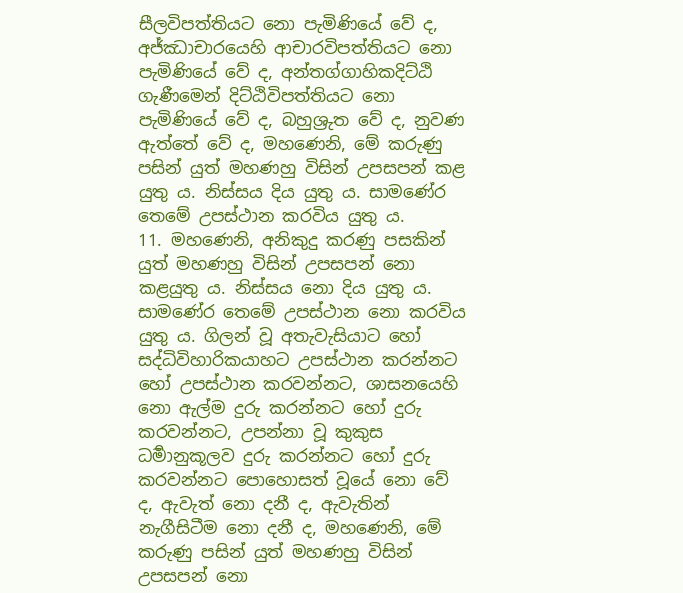සීලවිපත්තියට නො පැමිණියේ වේ ද, අජ්ඣාචාරයෙහි ආචාරවිපත්තියට නො පැමිණියේ වේ ද, අන්තග්ගාහිකදිට්ඨි ගැණීමෙන් දිට්ඨිවිපත්තියට නො පැමිණියේ වේ ද, බහුශ්‍රුත වේ ද, නුවණ ඇත්තේ වේ ද, මහණෙනි, මේ කරුණු පසින් යුත් මහණහු විසින් උපසපන් කළ යුතු ය. නිස්සය දිය යුතු ය. සාමණේර තෙමේ උපස්ථාන කරවිය යුතු ය.
11. මහණෙනි, අනිකුදු කරණු පසකින් යුත් මහණහු විසින් උපසපන් නො කළයුතු ය. නිස්සය නො දිය යුතු ය. සාමණේර තෙමේ උපස්ථාන නො කරවිය යුතු ය. ගිලන් වූ අතැවැසියාට හෝ සද්ධිවිහාරිකයාහට උපස්ථාන කරන්නට හෝ උපස්ථාන කරවන්නට, ශාසනයෙහි නො ඇල්ම දුරු කරන්නට හෝ දුරු කරවන්නට, උපන්නා වූ කුකුස ධර්‍මානුකූලව දුරු කරන්නට හෝ දුරු කරවන්නට පොහොසත් වූයේ නො වේ ද, ඇවැත් නො දනී ද, ඇවැතින් නැගීසිටීම නො දනී ද, මහණෙනි, මේ කරුණු පසින් යුත් මහණහු විසින් උපසපන් නො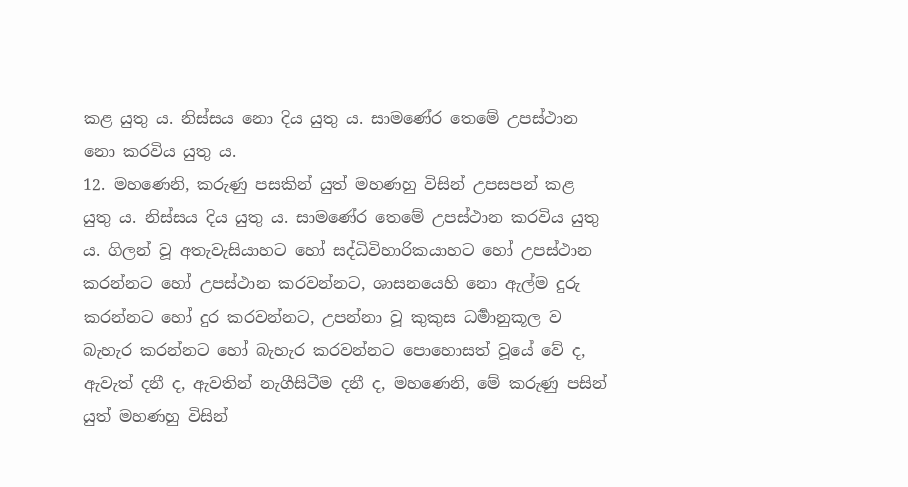කළ යුතු ය. නිස්සය නො දිය යුතු ය. සාමණේර තෙමේ උපස්ථාන නො කරවිය යුතු ය.
12. මහණෙනි, කරුණු පසකින් යුත් මහණහු විසින් උපසපන් කළ යුතු ය. නිස්සය දිය යුතු ය. සාමණේර තෙමේ උපස්ථාන කරවිය යුතු ය. ගිලන් වූ අතැවැසියාහට හෝ සද්ධිවිහාරිකයාහට හෝ උපස්ථාන කරන්නට හෝ උපස්ථාන කරවන්නට, ශාසනයෙහි නො ඇල්ම දුරු කරන්නට හෝ දුර කරවන්නට, උපන්නා වූ කුකුස ධර්‍මානුකූල ව බැහැර කරන්නට හෝ බැහැර කරවන්නට පොහොසත් වූයේ වේ ද, ඇවැත් දනී ද, ඇවතින් නැගීසිටීම දනී ද, මහණෙනි, මේ කරුණු පසින් යුත් මහණහු විසින්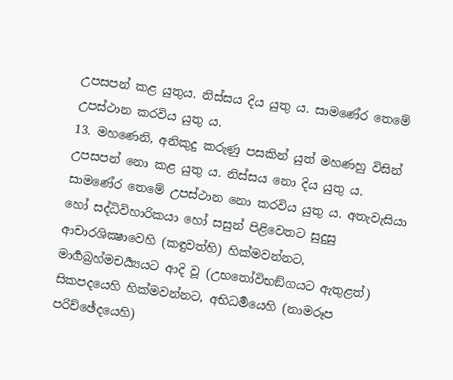උපසපන් කළ යුතුය. නිස්සය දිය යුතු ය. සාමණේර තෙමේ උපස්ථාන කරවිය යුතු ය.
13. මහණෙනි, අනිකුදු කරුණු පසකින් යුත් මහණහු විසින් උපසපන් නො කළ යුතු ය. නිස්සය නො දිය යුතු ය. සාමණේර තෙමේ උපස්ථාන නො කරවිය යුතු ය. අතැවැසියා හෝ සද්ධිවිහාරිකයා හෝ සසුන් පිළිවෙතට සුදුසු ආචාරශික්‍ෂාවෙහි (කඳුවත්හි) හික්මවන්නට, මාර්‍ගබ්‍රහ්මචර්‍ය්‍යයට ආදි වූ (උභතෝවිභඞ්ගයට ඇතුළත්) සිකපදයෙහි හික්මවන්නට, අභිධර්‍මයෙහි (නාමරූප පරිච්ඡේදයෙහි)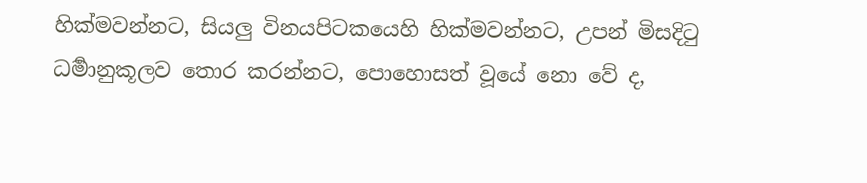හික්මවන්නට, සියලු විනයපිටකයෙහි හික්මවන්නට, උපන් මිසදිටු ධර්‍මානුකූලව තොර කරන්නට, පොහොසත් වූයේ නො වේ ද,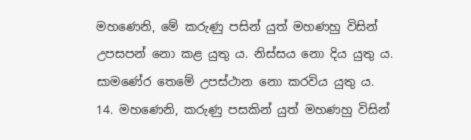මහණෙනි, මේ කරුණු පසින් යුත් මහණහු විසින් උපසපන් නො කළ යුතු ය. නිස්සය නො දිය යුතු ය. සාමණේර තෙමේ උපස්ථාන නො කරවිය යුතු ය.
14. මහණෙනි, කරුණු පසකින් යුත් මහණහු විසින්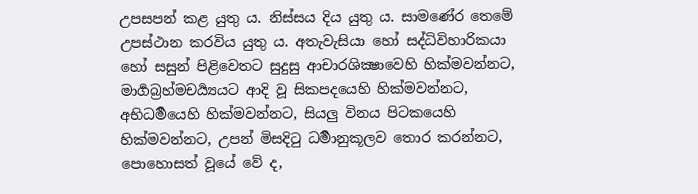උපසපන් කළ යුතු ය. නිස්සය දිය යුතු ය. සාමණේර තෙමේ උපස්ථාන කරවිය යුතු ය. අතැවැසියා හෝ සද්ධිවිහාරිකයා හෝ සසුන් පිළිවෙතට සුදුසු ආචාරශික්‍ෂාවෙහි හික්මවන්නට, මාර්‍ගබ්‍රහ්මචර්‍ය්‍යයට ආදි වූ සිකපදයෙහි හික්මවන්නට, අභිධර්‍මයෙහි හික්මවන්නට, සියලු විනය පිටකයෙහි හික්මවන්නට, උපන් මිසදිටු ධර්‍මානුකූලව තොර කරන්නට, පොහොසත් වූයේ වේ ද,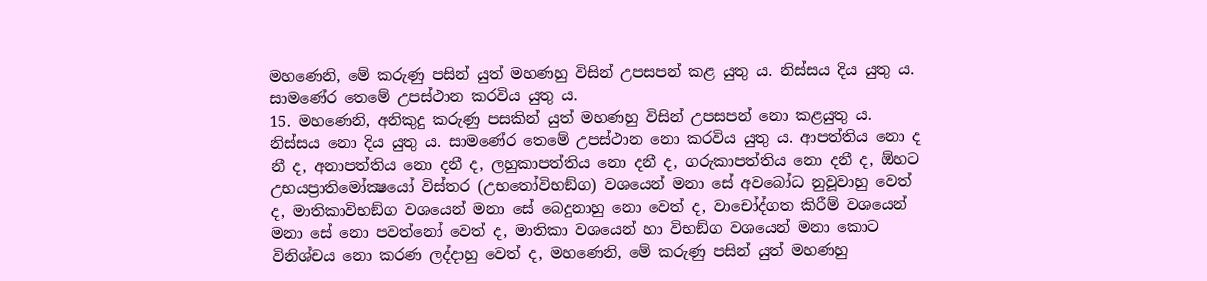මහණෙනි, මේ කරුණු පසින් යුත් මහණහු විසින් උපසපන් කළ යුතු ය. නිස්සය දිය යුතු ය. සාමණේර තෙමේ උපස්ථාන කරවිය යුතු ය.
15. මහණෙනි, අනිකුදු කරුණු පසකින් යුත් මහණහු විසින් උපසපන් නො කළයුතු ය. නිස්සය නො දිය යුතු ය. සාමණේර තෙමේ උපස්ථාන නො කරවිය යුතු ය. ආපත්තිය නො ද නී ද, අනාපත්තිය නො දනී ද, ලහුකාපත්තිය නො දනී ද, ගරුකාපත්තිය නො දනී ද, ඕහට උභයප්‍රාතිමෝක්‍ෂයෝ විස්තර (උභතෝවිභඞ්ග) වශයෙන් මනා සේ අවබෝධ නුවූවාහු වෙත් ද, මාතිකාවිභඞ්ග වශයෙන් මනා සේ බෙදුනාහු නො වෙත් ද, වාචෝද්ගත කිරීම් වශයෙන් මනා සේ නො පවත්නෝ වෙත් ද, මාතිකා වශයෙන් හා විභඞ්ග වශයෙන් මනා කොට විනිශ්චය නො කරණ ලද්දාහු වෙත් ද, මහණෙනි, මේ කරුණු පසින් යුත් මහණහු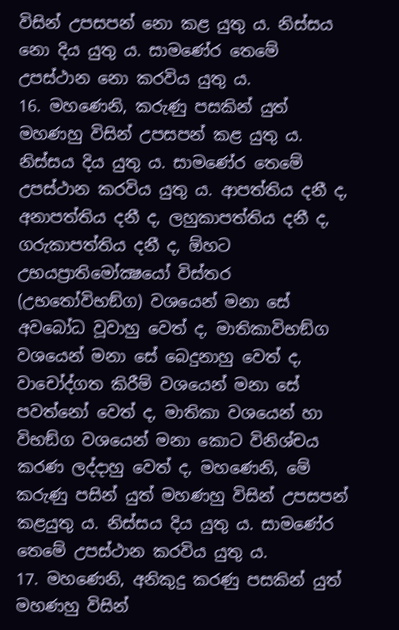විසින් උපසපන් නො කළ යුතු ය. නිස්සය නො දිය යුතු ය. සාමණේර තෙමේ උපස්ථාන නො කරවිය යුතු ය.
16. මහණෙනි, කරුණු පසකින් යුත් මහණහු විසින් උපසපන් කළ යුතු ය. නිස්සය දිය යුතු ය. සාමණේර තෙමේ උපස්ථාන කරවිය යුතු ය. ආපත්තිය දනී ද, අනාපත්තිය දනී ද, ලහුකාපත්තිය දනී ද, ගරුකාපත්තිය දනී ද, ඕහට උභයප්‍රාතිමෝක්‍ෂයෝ විස්තර (උභතෝවිභඞ්ග) වශයෙන් මනා සේ අවබෝධ වූවාහු වෙත් ද, මාතිකාවිභඞ්ග වශයෙන් මනා සේ බෙදුනාහු වෙත් ද, වාචෝද්ගත කිරීම් වශයෙන් මනා සේ පවත්නෝ වෙත් ද, මාතිකා වශයෙන් හා විභඞ්ග වශයෙන් මනා කොට විනිශ්චය කරණ ලද්දාහු වෙත් ද, මහණෙනි, මේ කරුණු පසින් යුත් මහණහු විසින් උපසපන් කළයුතු ය. නිස්සය දිය යුතු ය. සාමණේර තෙමේ උපස්ථාන කරවිය යුතු ය.
17. මහණෙනි, අනිකුදු කරණු පසකින් යුත් මහණහු විසින්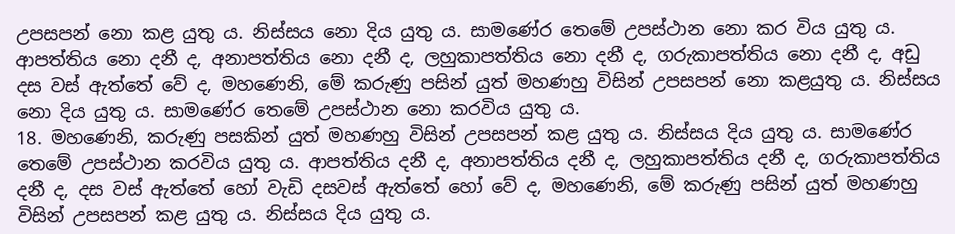උපසපන් නො කළ යුතු ය. නිස්සය නො දිය යුතු ය. සාමණේර තෙමේ උපස්ථාන නො කර විය යුතු ය. ආපත්තිය නො දනී ද, අනාපත්තිය නො දනී ද, ලහුකාපත්තිය නො දනී ද, ගරුකාපත්තිය නො දනී ද, අඩු දස වස් ඇත්තේ වේ ද, මහණෙනි, මේ කරුණු පසින් යුත් මහණහු විසින් උපසපන් නො කළයුතු ය. නිස්සය නො දිය යුතු ය. සාමණේර තෙමේ උපස්ථාන නො කරවිය යුතු ය.
18. මහණෙනි, කරුණු පසකින් යුත් මහණහු විසින් උපසපන් කළ යුතු ය. නිස්සය දිය යුතු ය. සාමණේර තෙමේ උපස්ථාන කරවිය යුතු ය. ආපත්තිය දනී ද, අනාපත්තිය දනී ද, ලහුකාපත්තිය දනී ද, ගරුකාපත්තිය දනී ද, දස වස් ඇත්තේ හෝ වැඩි දසවස් ඇත්තේ හෝ වේ ද, මහණෙනි, මේ කරුණු පසින් යුත් මහණහු විසින් උපසපන් කළ යුතු ය. නිස්සය දිය යුතු ය.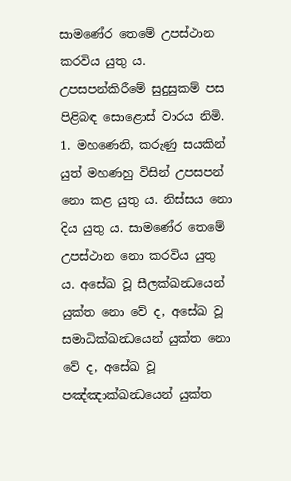සාමණේර තෙමේ උපස්ථාන කරවිය යුතු ය.
උපසපන්කිරීමේ සුදුසුකම් පස පිළිබඳ සොළොස් වාරය නිමි.
1. මහණෙනි, කරුණු සයකින් යුත් මහණහු විසින් උපසපන් නො කළ යුතු ය. නිස්සය නො දිය යුතු ය. සාමණේර තෙමේ උපස්ථාන නො කරවිය යුතු ය. අසේඛ වූ සීලක්ඛන්‍ධයෙන් යුක්ත නො වේ ද, අසේඛ වූ සමාධික්ඛන්‍ධයෙන් යුක්ත නො වේ ද, අසේඛ වූ පඤ්ඤාක්ඛන්‍ධයෙන් යුක්ත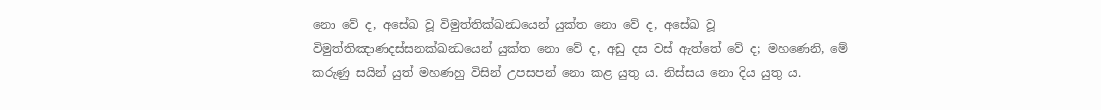නො වේ ද, අසේඛ වූ විමුත්තික්ඛන්‍ධයෙන් යුක්ත නො වේ ද, අසේඛ වූ විමුත්තිඤාණදස්සනක්ඛන්‍ධයෙන් යුක්ත නො වේ ද, අඩු දස වස් ඇත්තේ වේ ද; මහණෙනි, මේ කරුණු සයින් යුත් මහණහු විසින් උපසපන් නො කළ යුතු ය. නිස්සය නො දිය යුතු ය.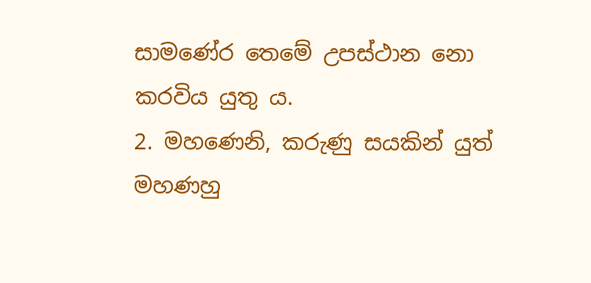සාමණේර තෙමේ උපස්ථාන නො කරවිය යුතු ය.
2. මහණෙනි, කරුණු සයකින් යුත් මහණහු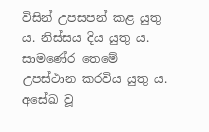විසින් උපසපන් කළ යුතු ය. නිස්සය දිය යුතු ය. සාමණේර තෙමේ උපස්ථාන කරවිය යුතු ය. අසේඛ වූ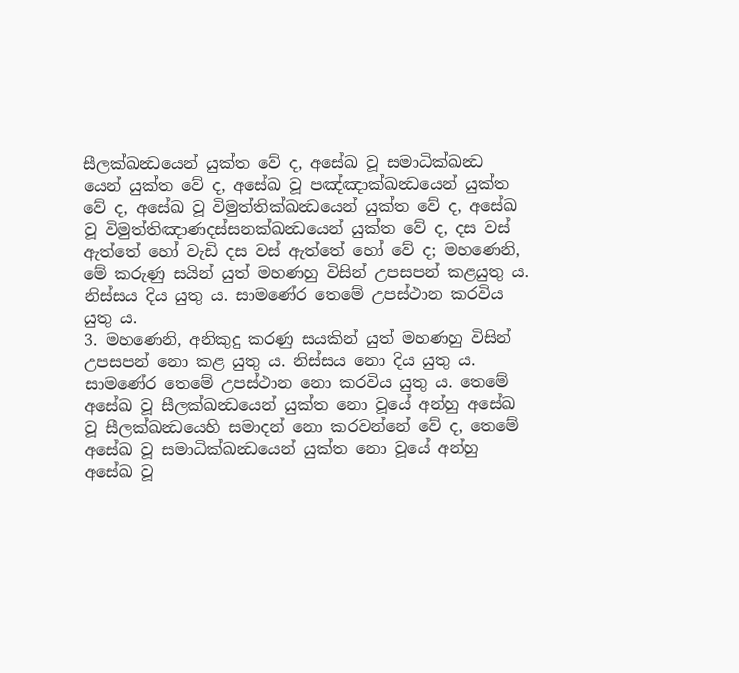සීලක්ඛන්‍ධයෙන් යුක්ත වේ ද, අසේඛ වූ සමාධික්ඛන්‍ධ යෙන් යුක්ත වේ ද, අසේඛ වූ පඤ්ඤාක්ඛන්‍ධයෙන් යුක්ත වේ ද, අසේඛ වූ විමුත්තික්ඛන්‍ධයෙන් යුක්ත වේ ද, අසේඛ වූ විමුත්තිඤාණදස්සනක්ඛන්‍ධයෙන් යුක්ත වේ ද, දස වස් ඇත්තේ හෝ වැඩි දස වස් ඇත්තේ හෝ වේ ද; මහණෙනි, මේ කරුණු සයින් යුත් මහණහු විසින් උපසපන් කළයුතු ය. නිස්සය දිය යුතු ය. සාමණේර තෙමේ උපස්ථාන කරවිය යුතු ය.
3. මහණෙනි, අනිකුදු කරණු සයකින් යුත් මහණහු විසින් උපසපන් නො කළ යුතු ය. නිස්සය නො දිය යුතු ය. සාමණේර තෙමේ උපස්ථාන නො කරවිය යුතු ය. තෙමේ අසේඛ වූ සීලක්ඛන්‍ධයෙන් යුක්ත නො වූයේ අන්හු අසේඛ වූ සීලක්ඛන්‍ධයෙහි සමාදන් නො කරවන්නේ වේ ද, තෙමේ අසේඛ වූ සමාධික්ඛන්‍ධයෙන් යුක්ත නො වූයේ අන්හු අසේඛ වූ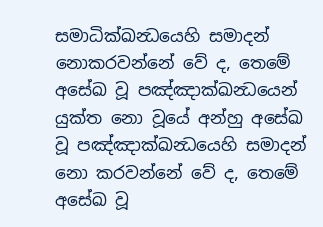සමාධික්ඛන්‍ධයෙහි සමාදන් නොකරවන්නේ වේ ද, තෙමේ අසේඛ වූ පඤ්ඤාක්ඛන්‍ධයෙන් යුක්ත නො වූයේ අන්හු අසේඛ වූ පඤ්ඤාක්ඛන්‍ධයෙහි සමාදන් නො කරවන්නේ වේ ද, තෙමේ අසේඛ වූ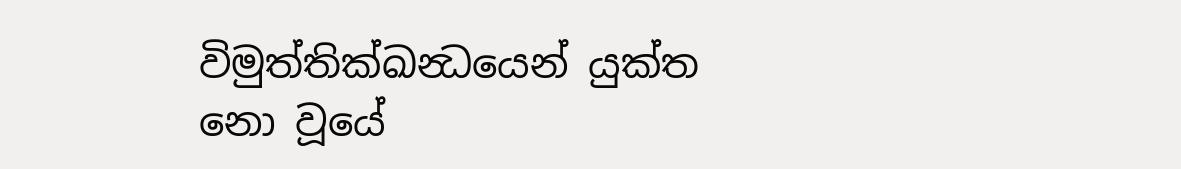විමුත්තික්ඛන්‍ධයෙන් යුක්ත නො වූයේ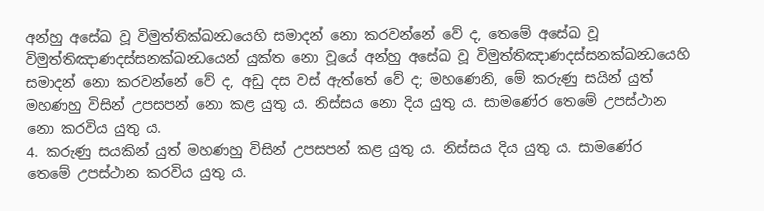අන්හු අසේඛ වූ විමුත්තික්ඛන්‍ධයෙහි සමාදන් නො කරවන්නේ වේ ද, තෙමේ අසේඛ වූ විමුත්තිඤාණදස්සනක්ඛන්‍ධයෙන් යුක්ත නො වූයේ අන්හු අසේඛ වූ විමුත්තිඤාණදස්සනක්ඛන්‍ධයෙහි සමාදන් නො කරවන්නේ වේ ද, අඩු දස වස් ඇත්තේ වේ ද; මහණෙනි, මේ කරුණු සයින් යුත් මහණහු විසින් උපසපන් නො කළ යුතු ය. නිස්සය නො දිය යුතු ය. සාමණේර තෙමේ උපස්ථාන නො කරවිය යුතු ය.
4. කරුණු සයකින් යුත් මහණහු විසින් උපසපන් කළ යුතු ය. නිස්සය දිය යුතු ය. සාමණේර තෙමේ උපස්ථාන කරවිය යුතු ය.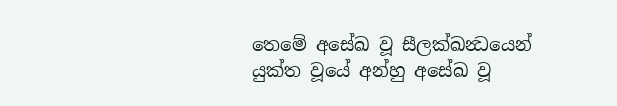තෙමේ අසේඛ වූ සීලක්ඛන්‍ධයෙන් යුක්ත වූයේ අන්හු අසේඛ වූ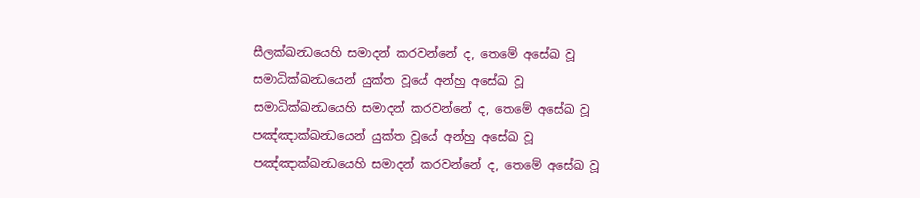සීලක්ඛන්‍ධයෙහි සමාදන් කරවන්නේ ද, තෙමේ අසේඛ වූ සමාධික්ඛන්‍ධයෙන් යුක්ත වූයේ අන්හු අසේඛ වූ සමාධික්ඛන්‍ධයෙහි සමාදන් කරවන්නේ ද, තෙමේ අසේඛ වූ පඤ්ඤාක්ඛන්‍ධයෙන් යුක්ත වූයේ අන්හු අසේඛ වූ පඤ්ඤාක්ඛන්‍ධයෙහි සමාදන් කරවන්නේ ද, තෙමේ අසේඛ වූ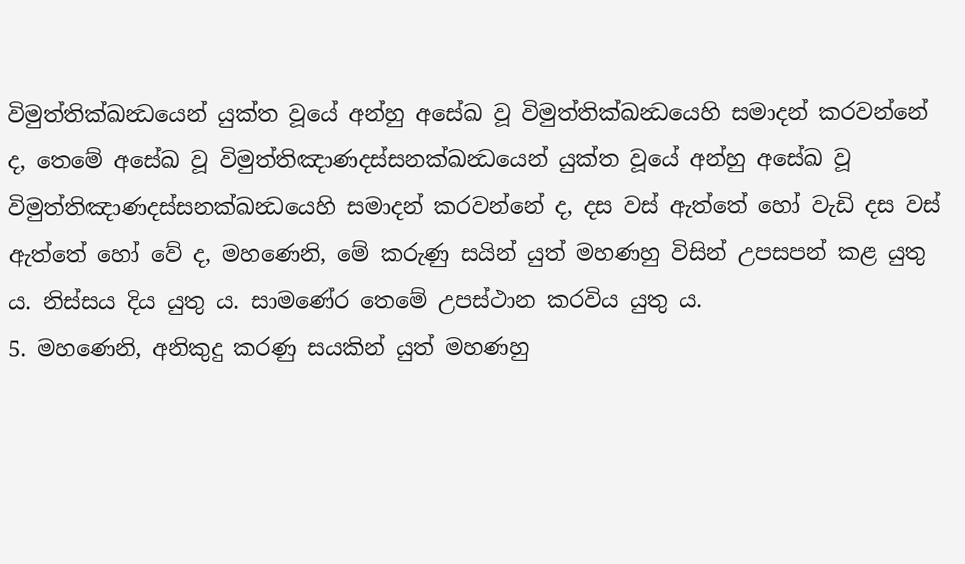විමුත්තික්ඛන්‍ධයෙන් යුක්ත වූයේ අන්හු අසේඛ වූ විමුත්තික්ඛන්‍ධයෙහි සමාදන් කරවන්නේ ද, තෙමේ අසේඛ වූ විමුත්තිඤාණදස්සනක්ඛන්‍ධයෙන් යුක්ත වූයේ අන්හු අසේඛ වූ විමුත්තිඤාණදස්සනක්ඛන්‍ධයෙහි සමාදන් කරවන්නේ ද, දස වස් ඇත්තේ හෝ වැඩි දස වස් ඇත්තේ හෝ වේ ද, මහණෙනි, මේ කරුණු සයින් යුත් මහණහු විසින් උපසපන් කළ යුතු ය. නිස්සය දිය යුතු ය. සාමණේර තෙමේ උපස්ථාන කරවිය යුතු ය.
5. මහණෙනි, අනිකුදු කරණු සයකින් යුත් මහණහු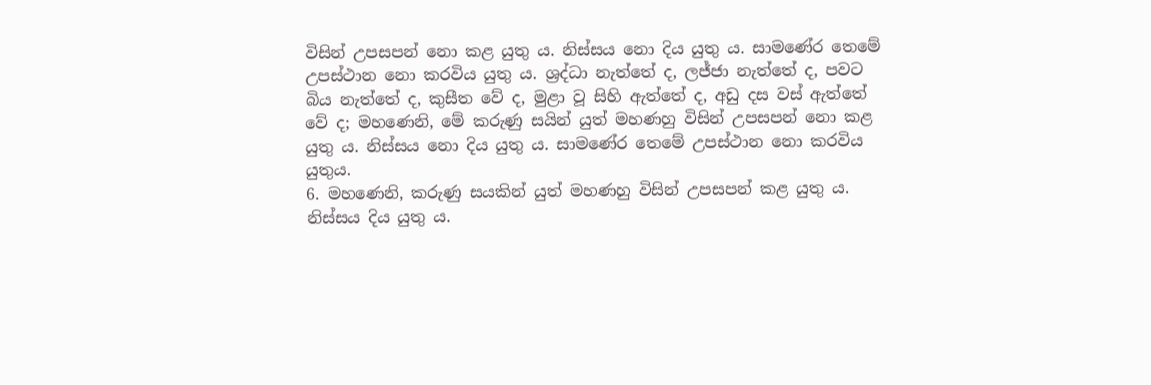විසින් උපසපන් නො කළ යුතු ය. නිස්සය නො දිය යුතු ය. සාමණේර තෙමේ උපස්ථාන නො කරවිය යුතු ය. ශ්‍රද්ධා නැත්තේ ද, ලජ්ජා නැත්තේ ද, පවට බිය නැත්තේ ද, කුසීත වේ ද, මුළා වූ සිහි ඇත්තේ ද, අඩු දස වස් ඇත්තේ වේ ද; මහණෙනි, මේ කරුණු සයින් යුත් මහණහු විසින් උපසපන් නො කළ යුතු ය. නිස්සය නො දිය යුතු ය. සාමණේර තෙමේ උපස්ථාන නො කරවිය යුතුය.
6. මහණෙනි, කරුණු සයකින් යුත් මහණහු විසින් උපසපන් කළ යුතු ය. නිස්සය දිය යුතු ය.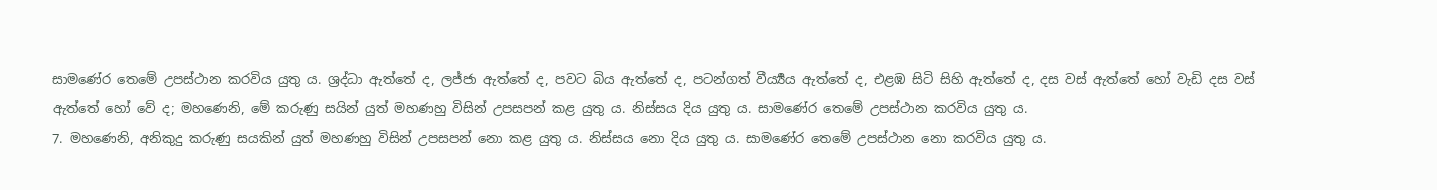සාමණේර තෙමේ උපස්ථාන කරවිය යුතු ය. ශ්‍රද්ධා ඇත්තේ ද, ලජ්ජා ඇත්තේ ද, පවට බිය ඇත්තේ ද, පටන්ගත් වීර්‍ය්‍යය ඇත්තේ ද, එළඹ සිටි සිහි ඇත්තේ ද, දස වස් ඇත්තේ හෝ වැඩි දස වස් ඇත්තේ හෝ වේ ද; මහණෙනි, මේ කරුණු සයින් යුත් මහණහු විසින් උපසපන් කළ යුතු ය. නිස්සය දිය යුතු ය. සාමණේර තෙමේ උපස්ථාන කරවිය යුතු ය.
7. මහණෙනි, අනිකුදු කරුණු සයකින් යුත් මහණහු විසින් උපසපන් නො කළ යුතු ය. නිස්සය නො දිය යුතු ය. සාමණේර තෙමේ උපස්ථාන නො කරවිය යුතු ය.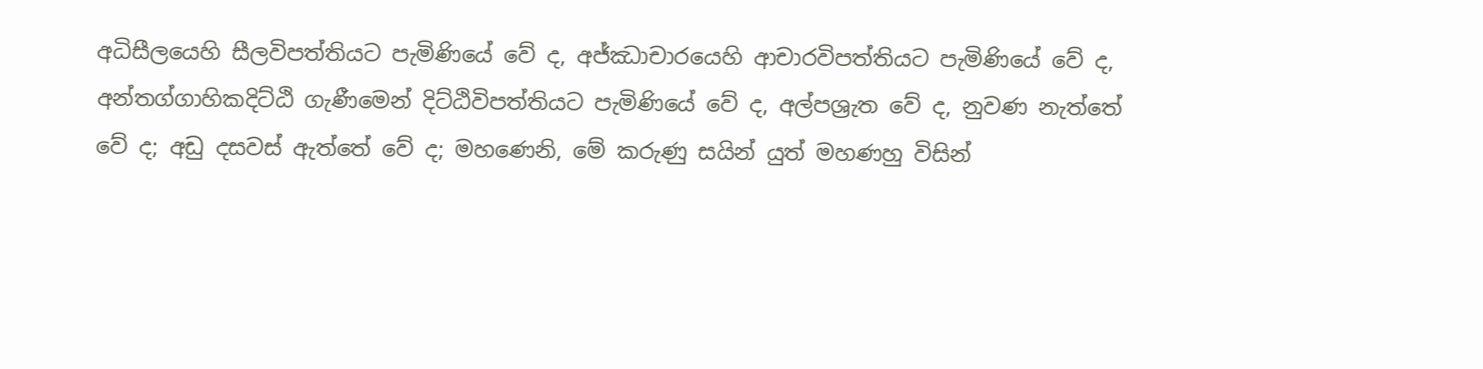අධිසීලයෙහි සීලවිපත්තියට පැමිණියේ වේ ද, අජ්ඣාචාරයෙහි ආචාරවිපත්තියට පැමිණියේ වේ ද, අන්තග්ගාහිකදිට්ඨි ගැණීමෙන් දිට්ඨිවිපත්තියට පැමිණියේ වේ ද, අල්පශ්‍රැත වේ ද, නුවණ නැත්තේ වේ ද; අඩු දසවස් ඇත්තේ වේ ද; මහණෙනි, මේ කරුණු සයින් යුත් මහණහු විසින්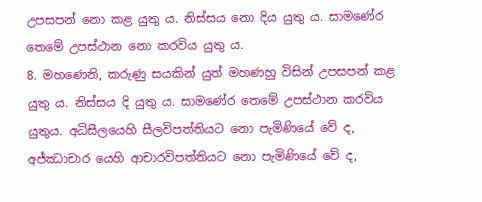උපසපන් නො කළ යුතු ය. නිස්සය නො දිය යුතු ය. සාමණේර තෙමේ උපස්ථාන නො කරවිය යුතු ය.
8. මහණෙනි, කරුණු සයකින් යුත් මහණහු විසින් උපසපන් කළ යුතු ය. නිස්සය දි යුතු ය. සාමණේර තෙමේ උපස්ථාන කරවිය යුතුය. අධිසීලයෙහි සීලවිපත්තියට නො පැමිණියේ වේ ද, අජ්ඣාචාර යෙහි ආචාරවිපත්තියට නො පැමිණියේ වේ ද,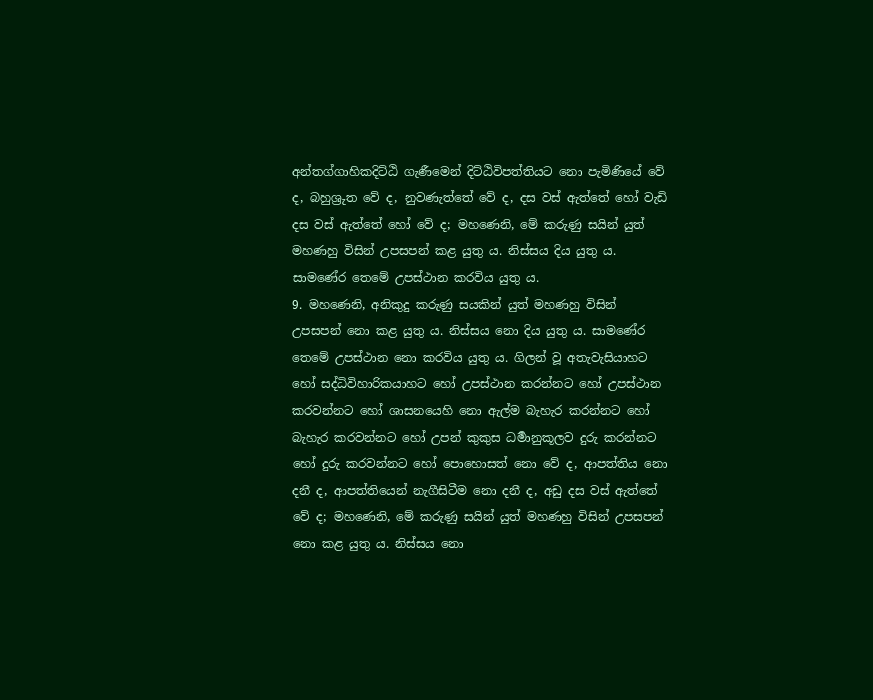අන්තග්ගාහිකදිට්ඨි ගැණීමෙන් දිට්ඨිවිපත්තියට නො පැමිණියේ වේ ද, බහුශ්‍රුත වේ ද, නුවණැත්තේ වේ ද, දස වස් ඇත්තේ හෝ වැඩි දස වස් ඇත්තේ හෝ වේ ද; මහණෙනි, මේ කරුණු සයින් යුත් මහණහු විසින් උපසපන් කළ යුතු ය. නිස්සය දිය යුතු ය. සාමණේර තෙමේ උපස්ථාන කරවිය යුතු ය.
9. මහණෙනි, අනිකුදු කරුණු සයකින් යුත් මහණහු විසින් උපසපන් නො කළ යුතු ය. නිස්සය නො දිය යුතු ය. සාමණේර තෙමේ උපස්ථාන නො කරවිය යුතු ය. ගිලන් වූ අතැවැසියාහට හෝ සද්ධිවිහාරිකයාහට හෝ උපස්ථාන කරන්නට හෝ උපස්ථාන කරවන්නට හෝ ශාසනයෙහි නො ඇල්ම බැහැර කරන්නට හෝ බැහැර කරවන්නට හෝ උපන් කුකුස ධර්‍මානුකූලව දුරු කරන්නට හෝ දුරු කරවන්නට හෝ පොහොසත් නො වේ ද, ආපත්තිය නො දනී ද, ආපත්තියෙන් නැගීසිටීම නො දනී ද, අඩු දස වස් ඇත්තේ වේ ද; මහණෙනි, මේ කරුණු සයින් යුත් මහණහු විසින් උපසපන් නො කළ යුතු ය. නිස්සය නො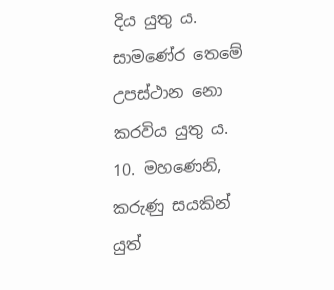දිය යුතු ය. සාමණේර තෙමේ උපස්ථාන නො කරවිය යුතු ය.
10. මහණෙනි, කරුණු සයකින් යුත්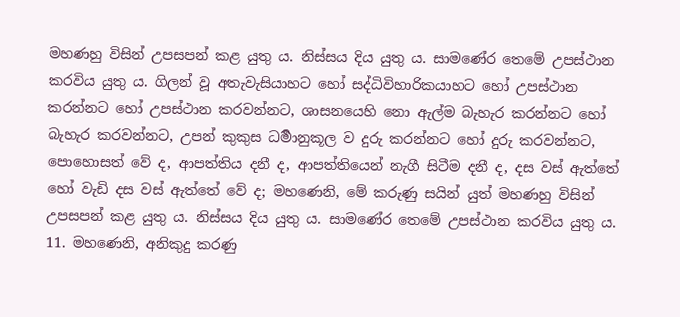මහණහු විසින් උපසපන් කළ යුතු ය. නිස්සය දිය යුතු ය. සාමණේර තෙමේ උපස්ථාන කරවිය යුතු ය. ගිලන් වූ අතැවැසියාහට හෝ සද්ධිවිහාරිකයාහට හෝ උපස්ථාන කරන්නට හෝ උපස්ථාන කරවන්නට, ශාසනයෙහි නො ඇල්ම බැහැර කරන්නට හෝ බැහැර කරවන්නට, උපන් කුකුස ධර්‍මානුකූල ව දුරු කරන්නට හෝ දුරු කරවන්නට, පොහොසත් වේ ද, ආපත්තිය දනී ද, ආපත්තියෙන් නැගී සිටීම දනී ද, දස වස් ඇත්තේ හෝ වැඩි දස වස් ඇත්තේ වේ ද; මහණෙනි, මේ කරුණු සයින් යුත් මහණහු විසින් උපසපන් කළ යුතු ය. නිස්සය දිය යුතු ය. සාමණේර තෙමේ උපස්ථාන කරවිය යුතු ය.
11. මහණෙනි, අනිකුදු කරණු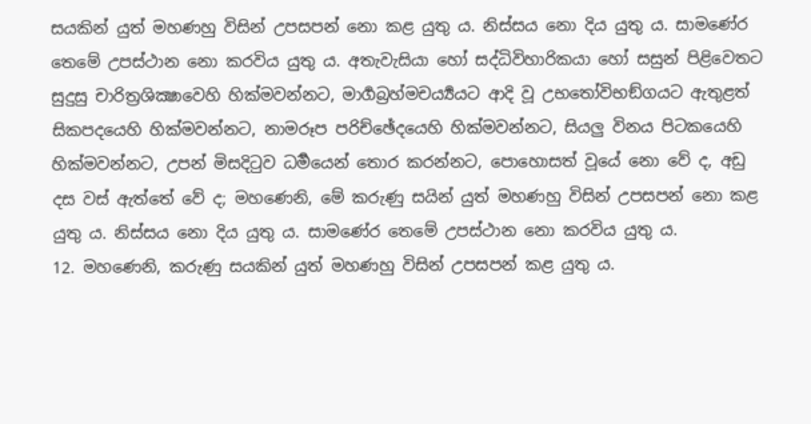සයකින් යුත් මහණහු විසින් උපසපන් නො කළ යුතු ය. නිස්සය නො දිය යුතු ය. සාමණේර තෙමේ උපස්ථාන නො කරවිය යුතු ය. අතැවැසියා හෝ සද්ධිවිහාරිකයා හෝ සසුන් පිළිවෙතට සුදුසු චාරිත්‍රශික්‍ෂාවෙහි හික්මවන්නට, මාර්‍ගබ්‍රහ්මචර්‍ය්‍යයට ආදි වූ උභතෝවිභඞ්ගයට ඇතුළත් සිකපදයෙහි හික්මවන්නට, නාමරූප පරිච්ඡේදයෙහි හික්මවන්නට, සියලු විනය පිටකයෙහි හික්මවන්නට, උපන් මිසදිටුව ධර්‍මයෙන් තොර කරන්නට, පොහොසත් වූයේ නො වේ ද, අඩු දස වස් ඇත්තේ වේ ද; මහණෙනි, මේ කරුණු සයින් යුත් මහණහු විසින් උපසපන් නො කළ යුතු ය. නිස්සය නො දිය යුතු ය. සාමණේර තෙමේ උපස්ථාන නො කරවිය යුතු ය.
12. මහණෙනි, කරුණු සයකින් යුත් මහණහු විසින් උපසපන් කළ යුතු ය.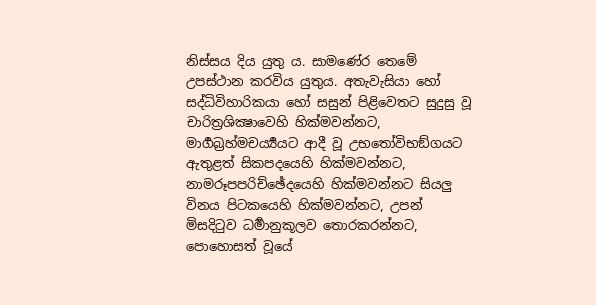නිස්සය දිය යුතු ය. සාමණේර තෙමේ උපස්ථාන කරවිය යුතුය. අතැවැසියා හෝ සද්ධිවිහාරිකයා හෝ සසුන් පිළිවෙතට සුදුසු වූ චාරිත්‍රශික්‍ෂාවෙහි හික්මවන්නට, මාර්‍ගබ්‍රහ්මචර්‍ය්‍යයට ආදී වූ උභතෝවිභඞ්ගයට ඇතුළත් සිකපදයෙහි හික්මවන්නට, නාමරූපපරිච්ඡේදයෙහි හික්මවන්නට සියලු විනය පිටකයෙහි හික්මවන්නට, උපන් මිසදිටුව ධර්‍මානුකූලව තොරකරන්නට, පොහොසත් වූයේ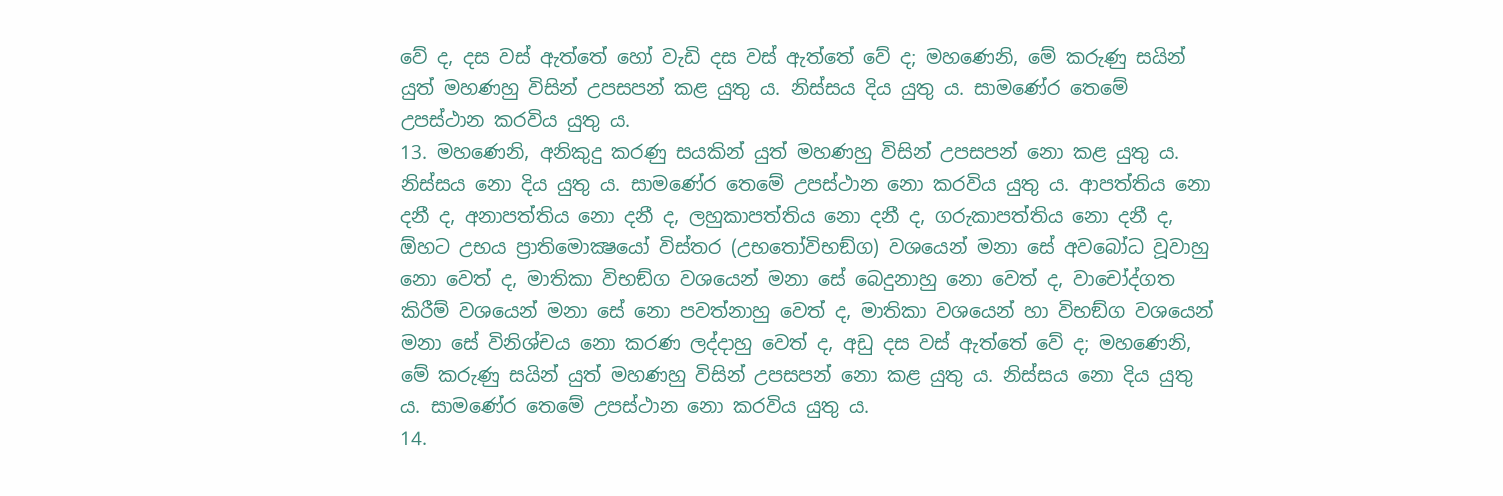වේ ද, දස වස් ඇත්තේ හෝ වැඩි දස වස් ඇත්තේ වේ ද; මහණෙනි, මේ කරුණු සයින් යුත් මහණහු විසින් උපසපන් කළ යුතු ය. නිස්සය දිය යුතු ය. සාමණේර තෙමේ උපස්ථාන කරවිය යුතු ය.
13. මහණෙනි, අනිකුදු කරණු සයකින් යුත් මහණහු විසින් උපසපන් නො කළ යුතු ය. නිස්සය නො දිය යුතු ය. සාමණේර තෙමේ උපස්ථාන නො කරවිය යුතු ය. ආපත්තිය නො දනී ද, අනාපත්තිය නො දනී ද, ලහුකාපත්තිය නො දනී ද, ගරුකාපත්තිය නො දනී ද, ඕහට උභය ප්‍රාතිමොක්‍ෂයෝ විස්තර (උභතෝවිභඞ්ග) වශයෙන් මනා සේ අවබෝධ වූවාහු නො වෙත් ද, මාතිකා විභඞ්ග වශයෙන් මනා සේ බෙදුනාහු නො වෙත් ද, වාචෝද්ගත කිරීම් වශයෙන් මනා සේ නො පවත්නාහු වෙත් ද, මාතිකා වශයෙන් හා විභඞ්ග වශයෙන් මනා සේ විනිශ්චය නො කරණ ලද්දාහු වෙත් ද, අඩු දස වස් ඇත්තේ වේ ද; මහණෙනි, මේ කරුණු සයින් යුත් මහණහු විසින් උපසපන් නො කළ යුතු ය. නිස්සය නො දිය යුතු ය. සාමණේර තෙමේ උපස්ථාන නො කරවිය යුතු ය.
14.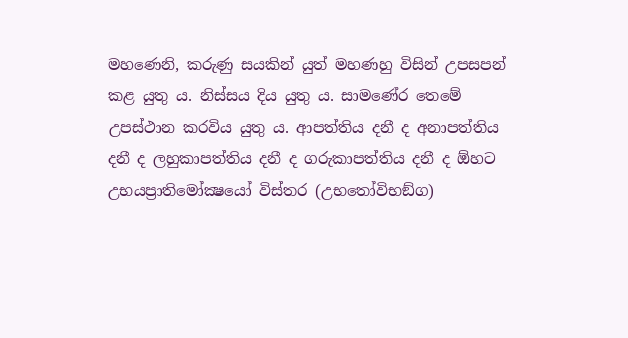මහණෙනි, කරුණු සයකින් යුත් මහණහු විසින් උපසපන් කළ යුතු ය. නිස්සය දිය යුතු ය. සාමණේර තෙමේ උපස්ථාන කරවිය යුතු ය. ආපත්තිය දනී ද අනාපත්තිය දනී ද ලහුකාපත්තිය දනී ද ගරුකාපත්තිය දනී ද ඕහට උභයප්‍රාතිමෝක්‍ෂයෝ විස්තර (උභතෝවිභඞ්ග)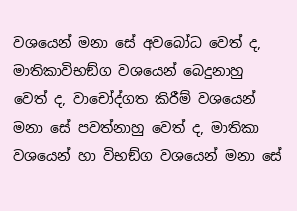වශයෙන් මනා සේ අවබෝධ වෙත් ද, මාතිකාවිභඞ්ග වශයෙන් බෙදුනාහු වෙත් ද, වාචෝද්ගත කිරීම් වශයෙන් මනා සේ පවත්නාහු වෙත් ද, මාතිකා වශයෙන් හා විභඞ්ග වශයෙන් මනා සේ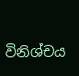විනිශ්චය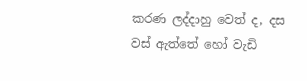කරණ ලද්දාහු වෙත් ද, දස වස් ඇත්තේ හෝ වැඩි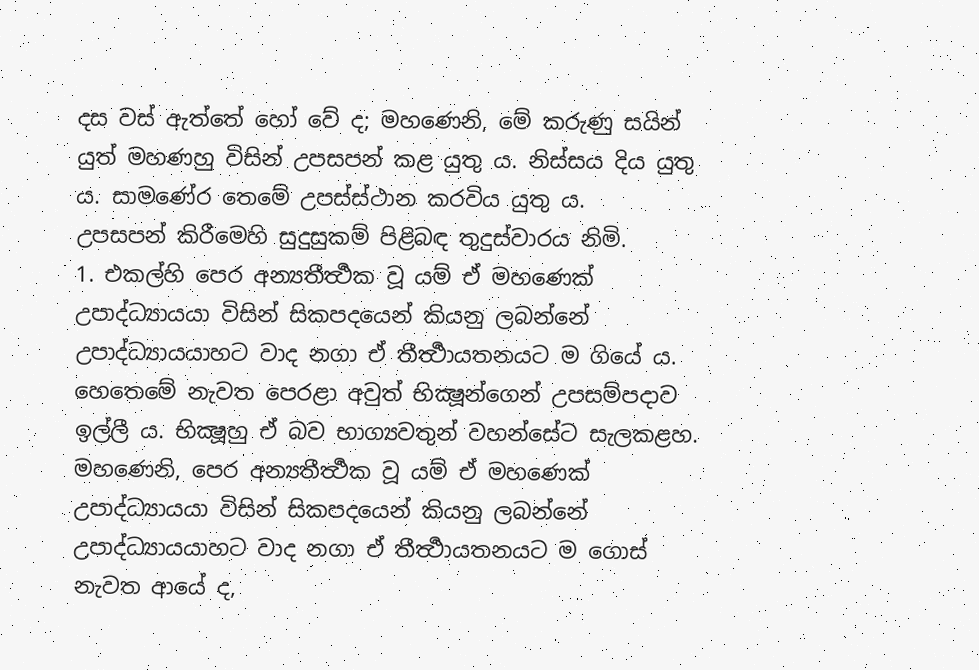දස වස් ඇත්තේ හෝ වේ ද; මහණෙනි, මේ කරුණු සයින් යුත් මහණහු විසින් උපසපන් කළ යුතු ය. නිස්සය දිය යුතු ය. සාමණේර තෙමේ උපස්ස්ථාන කරවිය යුතු ය.
උපසපන් කිරීමෙහි සුදුසුකම් පිළිබඳ තුදුස්වාරය නිමි.
1. එකල්හි පෙර අන්‍යතීර්‍ත්‍ථක වූ යම් ඒ මහණෙක් උපාද්ධ්‍යායයා විසින් සිකපදයෙන් කියනු ලබන්නේ උපාද්ධ්‍යායයාහට වාද නගා ඒ තීර්‍ත්‍ථායතනයට ම ගියේ ය. හෙතෙමේ නැවත පෙරළා අවුත් භික්‍ෂූන්ගෙන් උපසම්පදාව ඉල්ලී ය. භික්‍ෂූහු ඒ බව භාග්‍යවතුන් වහන්සේට සැලකළහ. මහණෙනි, පෙර අන්‍යතීර්‍ත්‍ථක වූ යම් ඒ මහණෙක් උපාද්ධ්‍යායයා විසින් සිකපදයෙන් කියනු ලබන්නේ උපාද්ධ්‍යායයාහට වාද නගා ඒ තීර්‍ත්‍ථායතනයට ම ගොස් නැවත ආයේ ද,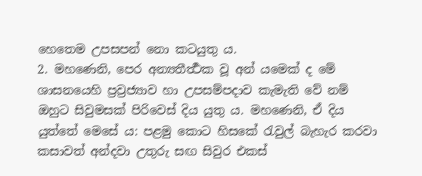හෙතෙම උපසපන් නො කටයුතු ය.
2. මහණෙනි, පෙර අන්‍යතීර්‍ත්‍ථක වූ අන් යමෙක් ද මේ ශාසනයෙහි ප්‍රව්‍රජ්‍යාව හා උපසම්පදාව කැමැති වේ නම් ඔහුට සිවුමසක් පිරිවෙස් දිය යුතු ය. මහණෙනි, ඒ දිය යුත්තේ මෙසේ ය: පළමු කොට හිසකේ රැවුල් බැහැර කරවා කසාවත් අන්දවා උතුරු සඟ සිවුර එකස්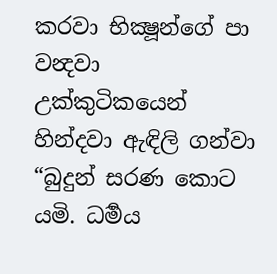කරවා භික්‍ෂූන්ගේ පා වන්‍දවා උක්කුටිකයෙන් හින්දවා ඇඳිලි ගන්වා “බුදුන් සරණ කොට යමි. ධර්‍මය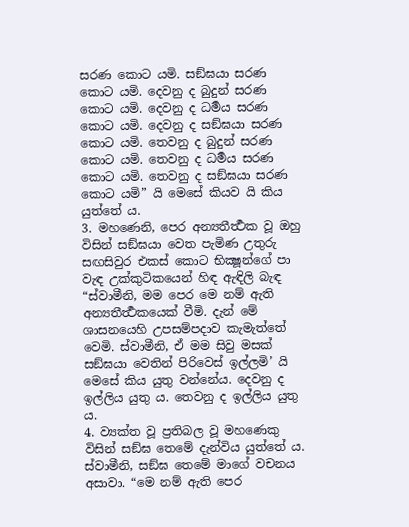සරණ කොට යමි. සඞ්ඝයා සරණ කොට යමි. දෙවනු ද බුදුන් සරණ කොට යමි. දෙවනු ද ධර්‍මය සරණ කොට යමි. දෙවනු ද සඞ්ඝයා සරණ කොට යමි. තෙවනු ද බුදුන් සරණ කොට යමි. තෙවනු ද ධර්‍මය සරණ කොට යමි. තෙවනු ද සඞ්ඝයා සරණ කොට යමි” යි මෙසේ කියව යි කිය යුත්තේ ය.
3. මහණෙනි, පෙර අන්‍යතීර්‍ත්‍ථක වූ ඔහු විසින් සඞ්ඝයා වෙත පැමිණ උතුරු සඟසිවුර එකස් කොට භික්‍ෂූන්ගේ පා වැඳ උක්කුටිකයෙන් හිඳ ඇඳිලි බැඳ “ස්වාමීනි, මම පෙර මෙ නම් ඇති අන්‍යතීර්‍ත්‍ථකයෙක් වීමි. දැන් මේ ශාසනයෙහි උපසම්පදාව කැමැත්තේ වෙමි. ස්වාමීනි, ඒ මම සිවු මසක් සඞ්ඝයා වෙතින් පිරිවෙස් ඉල්ලමි’ යි මෙසේ කිය යුතු වන්නේය. දෙවනු ද ඉල්ලිය යුතු ය. තෙවනු ද ඉල්ලිය යුතු ය.
4. ව්‍යක්ත වූ ප්‍රතිබල වූ මහණෙකු විසින් සඞ්ඝ තෙමේ දැන්විය යුත්තේ ය. ස්වාමීනි, සඞ්ඝ තෙමේ මාගේ වචනය අසාවා. “මෙ නම් ඇති පෙර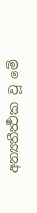අන්‍යතීර්‍ත්‍ථක වූ මේ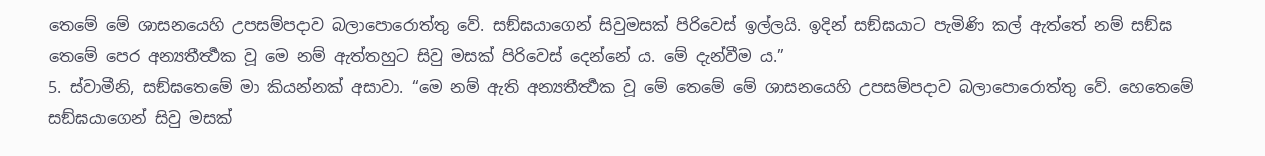තෙමේ මේ ශාසනයෙහි උපසම්පදාව බලාපොරොත්තු වේ. සඞ්ඝයාගෙන් සිවුමසක් පිරිවෙස් ඉල්ලයි. ඉදින් සඞ්ඝයාට පැමිණි කල් ඇත්තේ නම් සඞ්ඝ තෙමේ පෙර අන්‍යතීර්‍ත්‍ථක වූ මෙ නම් ඇත්තහුට සිවු මසක් පිරිවෙස් දෙන්නේ ය. මේ දැන්වීම ය.”
5. ස්වාමීනි, සඞ්ඝතෙමේ මා කියන්නක් අසාවා. “මෙ නම් ඇති අන්‍යතීර්‍ත්‍ථක වූ මේ තෙමේ මේ ශාසනයෙහි උපසම්පදාව බලාපොරොත්තු වේ. හෙතෙමේ සඞ්ඝයාගෙන් සිවු මසක්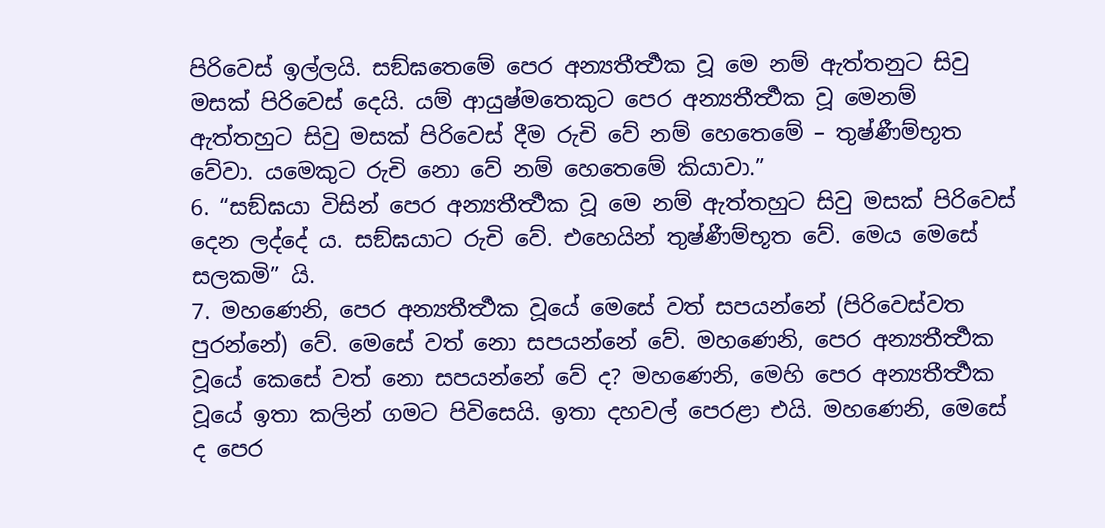පිරිවෙස් ඉල්ලයි. සඞ්ඝතෙමේ පෙර අන්‍යතීර්‍ත්‍ථක වූ මෙ නම් ඇත්තනුට සිවු මසක් පිරිවෙස් දෙයි. යම් ආයුෂ්මතෙකුට පෙර අන්‍යතීර්‍ත්‍ථක වූ මෙනම් ඇත්තහුට සිවු මසක් පිරිවෙස් දීම රුචි වේ නම් හෙතෙමේ – තුෂ්ණීම්භූත වේවා. යමෙකුට රුචි නො වේ නම් හෙතෙමේ කියාවා.”
6. “සඞ්ඝයා විසින් පෙර අන්‍යතීර්‍ත්‍ථක වූ මෙ නම් ඇත්තහුට සිවු මසක් පිරිවෙස් දෙන ලද්දේ ය. සඞ්ඝයාට රුචි වේ. එහෙයින් තුෂ්ණීම්භූත වේ. මෙය මෙසේ සලකමි” යි.
7. මහණෙනි, පෙර අන්‍යතීර්‍ත්‍ථක වූයේ මෙසේ වත් සපයන්නේ (පිරිවෙස්වත පුරන්නේ) වේ. මෙසේ වත් නො සපයන්නේ වේ. මහණෙනි, පෙර අන්‍යතීර්‍ත්‍ථක වූයේ කෙසේ වත් නො සපයන්නේ වේ ද? මහණෙනි, මෙහි පෙර අන්‍යතීර්‍ත්‍ථක වූයේ ඉතා කලින් ගමට පිවිසෙයි. ඉතා දහවල් පෙරළා එයි. මහණෙනි, මෙසේ ද පෙර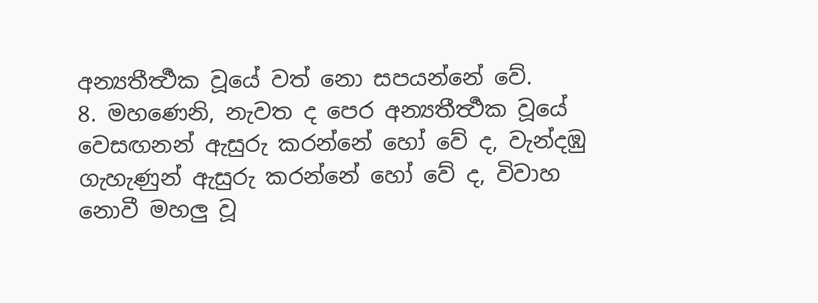අන්‍යතීර්‍ත්‍ථක වූයේ වත් නො සපයන්නේ වේ.
8. මහණෙනි, නැවත ද පෙර අන්‍යතීර්‍ත්‍ථක වූයේ වෙසඟනන් ඇසුරු කරන්නේ හෝ වේ ද, වැන්දඹු ගැහැණුන් ඇසුරු කරන්නේ හෝ වේ ද, විවාහ නොවී මහලු වූ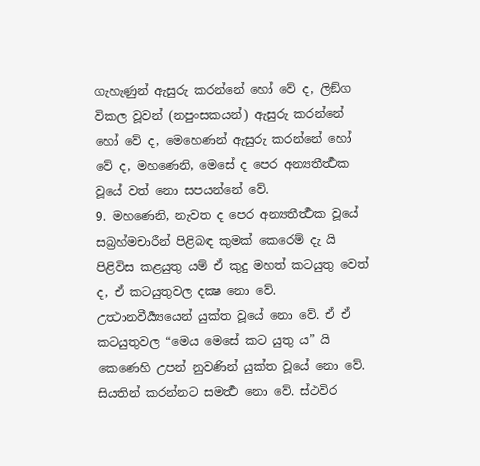ගැහැණුන් ඇසුරු කරන්නේ හෝ වේ ද, ලිඞ්ග විකල වූවන් (නපුංසකයන්) ඇසුරු කරන්නේ හෝ වේ ද, මෙහෙණන් ඇසුරු කරන්නේ හෝ වේ ද, මහණෙනි, මෙසේ ද පෙර අන්‍යතීර්‍ත්‍ථක වූයේ වත් නො සපයන්නේ වේ.
9. මහණෙනි, නැවත ද පෙර අන්‍යතීර්‍ත්‍ථක වූයේ සබ්‍රහ්මචාරීන් පිළිබඳ කුමක් කෙරෙම් දැ යි පිළිවිස කළයුතු යම් ඒ කුදු මහත් කටයුතු වෙත් ද, ඒ කටයුතුවල දක්‍ෂ නො වේ. උත්‍ථානවීර්‍ය්‍යයෙන් යුක්ත වූයේ නො වේ. ඒ ඒ කටයුතුවල “මෙය මෙසේ කට යුතු ය” යි කෙණෙහි උපන් නුවණින් යුක්ත වූයේ නො වේ. සියතින් කරන්නට සමර්‍ත්‍ථ නො වේ. ස්ථවිර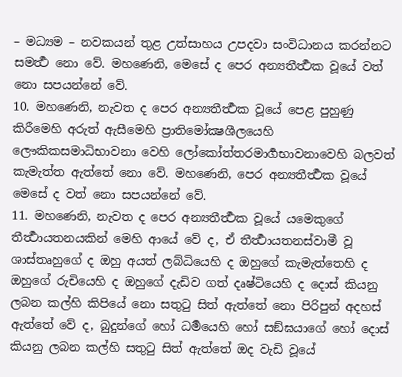– මධ්‍යම – නවකයන් තුළ උත්සාහය උපදවා සංවිධානය කරන්නට සමර්‍ත්‍ථ නො වේ. මහණෙනි, මෙසේ ද පෙර අන්‍යතීර්‍ත්‍ථක වූයේ වත් නො සපයන්නේ වේ.
10. මහණෙනි, නැවත ද පෙර අන්‍යතීර්‍ත්‍ථක වූයේ පෙළ පුහුණු කිරීමෙහි අරුත් ඇසීමෙහි ප්‍රාතිමෝක්‍ෂශීලයෙහි ලෞකිකසමාධිභාවනා වෙහි ලෝකෝත්තරමාර්‍ගභාවනාවෙහි බලවත් කැමැත්ත ඇත්තේ නො වේ. මහණෙනි, පෙර අන්‍යතීර්‍ත්‍ථක වූයේ මෙසේ ද වත් නො සපයන්නේ වේ.
11. මහණෙනි, නැවත ද පෙර අන්‍යතීර්‍ත්‍ථක වූයේ යමෙකුගේ තීර්‍ත්‍ථායතනයකින් මෙහි ආයේ වේ ද, ඒ තීර්‍ත්‍ථායතනස්වාමී වූ ශාස්තෘහුගේ ද ඔහු අයත් ලබ්ධියෙහි ද ඔහුගේ කැමැත්තෙහි ද ඔහුගේ රුචියෙහි ද ඔහුගේ දැඩිව ගත් දෘෂ්ටියෙහි ද දොස් කියනු ලබන කල්හි කිපියේ නො සතුටු සිත් ඇත්තේ නො පිරිපුන් අදහස් ඇත්තේ වේ ද, බුදුන්ගේ හෝ ධර්‍මයෙහි හෝ සඞ්ඝයාගේ හෝ දොස් කියනු ලබන කල්හි සතුටු සිත් ඇත්තේ ඔද වැඩි වූයේ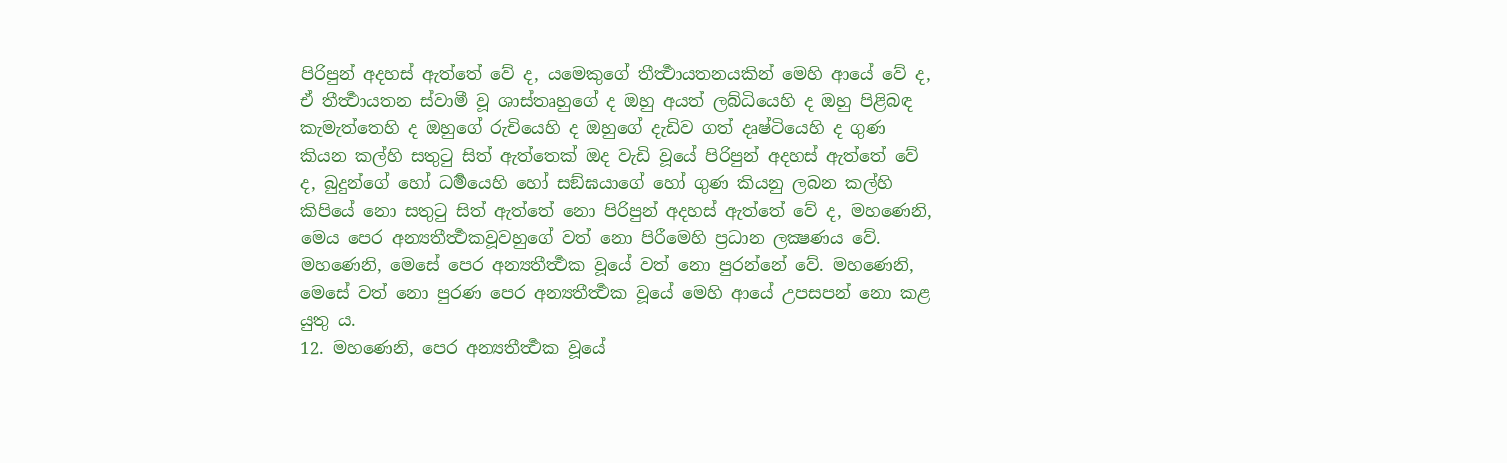පිරිපුන් අදහස් ඇත්තේ වේ ද, යමෙකුගේ තීර්‍ත්‍ථායතනයකින් මෙහි ආයේ වේ ද, ඒ තීර්‍ත්‍ථායතන ස්වාමී වූ ශාස්තෘහුගේ ද ඔහු අයත් ලබ්ධියෙහි ද ඔහු පිළිබඳ කැමැත්තෙහි ද ඔහුගේ රුචියෙහි ද ඔහුගේ දැඩිව ගත් දෘෂ්ටියෙහි ද ගුණ කියන කල්හි සතුටු සිත් ඇත්තෙක් ඔද වැඩි වූයේ පිරිපුන් අදහස් ඇත්තේ වේ ද, බුදුන්ගේ හෝ ධර්‍මයෙහි හෝ සඞ්ඝයාගේ හෝ ගුණ කියනු ලබන කල්හි කිපියේ නො සතුටු සිත් ඇත්තේ නො පිරිපුන් අදහස් ඇත්තේ වේ ද, මහණෙනි, මෙය පෙර අන්‍යතීර්‍ත්‍ථකවූවහුගේ වත් නො පිරීමෙහි ප්‍රධාන ලක්‍ෂණය වේ. මහණෙනි, මෙසේ පෙර අන්‍යතීර්‍ත්‍ථක වූයේ වත් නො පුරන්නේ වේ. මහණෙනි, මෙසේ වත් නො පුරණ පෙර අන්‍යතීර්‍ත්‍ථක වූයේ මෙහි ආයේ උපසපන් නො කළ යුතු ය.
12. මහණෙනි, පෙර අන්‍යතීර්‍ත්‍ථක වූයේ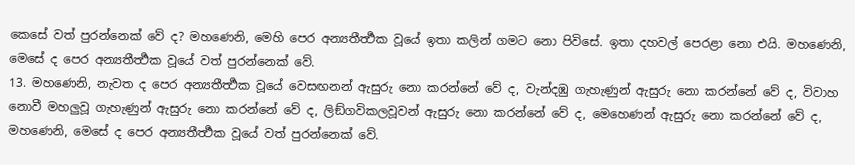කෙසේ වත් පුරන්නෙක් වේ ද? මහණෙනි, මෙහි පෙර අන්‍යතීර්‍ත්‍ථක වූයේ ඉතා කලින් ගමට නො පිවිසේ. ඉතා දහවල් පෙරළා නො එයි. මහණෙනි, මෙසේ ද පෙර අන්‍යතීර්‍ත්‍ථක වූයේ වත් පුරන්නෙක් වේ.
13. මහණෙනි, නැවත ද පෙර අන්‍යතීර්‍ත්‍ථක වූයේ වෙසඟනන් ඇසුරු නො කරන්නේ වේ ද, වැන්දඹු ගැහැණුන් ඇසුරු නො කරන්නේ වේ ද, විවාහ නොවී මහලුවූ ගැහැණුන් ඇසුරු නො කරන්නේ වේ ද, ලිඞ්ගවිකලවූවන් ඇසුරු නො කරන්නේ වේ ද, මෙහෙණන් ඇසුරු නො කරන්නේ වේ ද, මහණෙනි, මෙසේ ද පෙර අන්‍යතීර්‍ත්‍ථක වූයේ වත් පුරන්නෙක් වේ.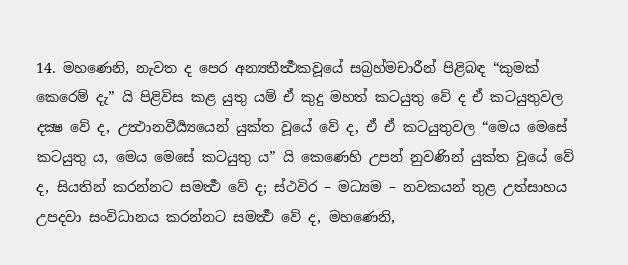14. මහණෙනි, නැවත ද පෙර අන්‍යතීර්‍ත්‍ථකවූයේ සබ්‍රහ්මචාරීන් පිළිබඳ “කුමක් කෙරෙම් දැ” යි පිළිවිස කළ යුතු යම් ඒ කුදු මහත් කටයුතු වේ ද ඒ කටයුතුවල දක්‍ෂ වේ ද, උත්‍ථානවීර්‍ය්‍යයෙන් යුක්ත වූයේ වේ ද, ඒ ඒ කටයුතුවල “මෙය මෙසේ කටයුතු ය, මෙය මෙසේ කටයුතු ය” යි කෙණෙහි උපන් නුවණින් යුක්ත වූයේ වේ ද, සියතින් කරන්නට සමර්‍ත්‍ථ වේ ද; ස්ථවිර – මධ්‍යම – නවකයන් තුළ උත්සාහය උපදවා සංවිධානය කරන්නට සමර්‍ත්‍ථ වේ ද, මහණෙනි,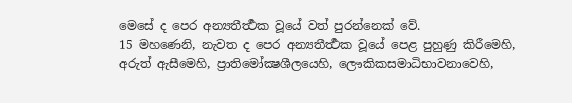මෙසේ ද පෙර අන්‍යතීර්‍ත්‍ථක වූයේ වත් පුරන්නෙක් වේ.
15 මහණෙනි, නැවත ද පෙර අන්‍යතීර්‍ත්‍ථක වූයේ පෙළ පුහුණු කිරීමෙහි, අරුත් ඇසීමෙහි, ප්‍රාතිමෝක්‍ෂශීලයෙහි, ලෞකිකසමාධිභාවනාවෙහි,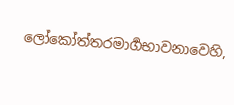ලෝකෝත්තරමාර්‍ගභාවනාවෙහි,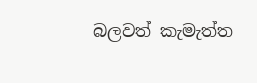බලවත් කැමැත්ත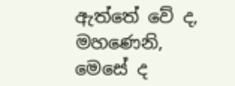ඇත්තේ වේ ද, මහණෙනි, මෙසේ ද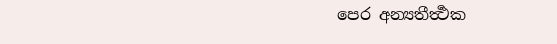පෙර අන්‍යතීර්‍ත්‍ථක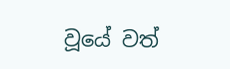වූයේ වත්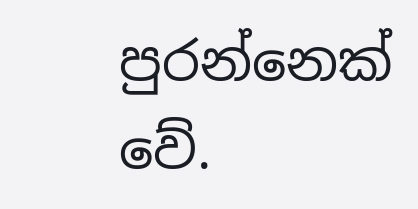පුරන්නෙක් වේ.